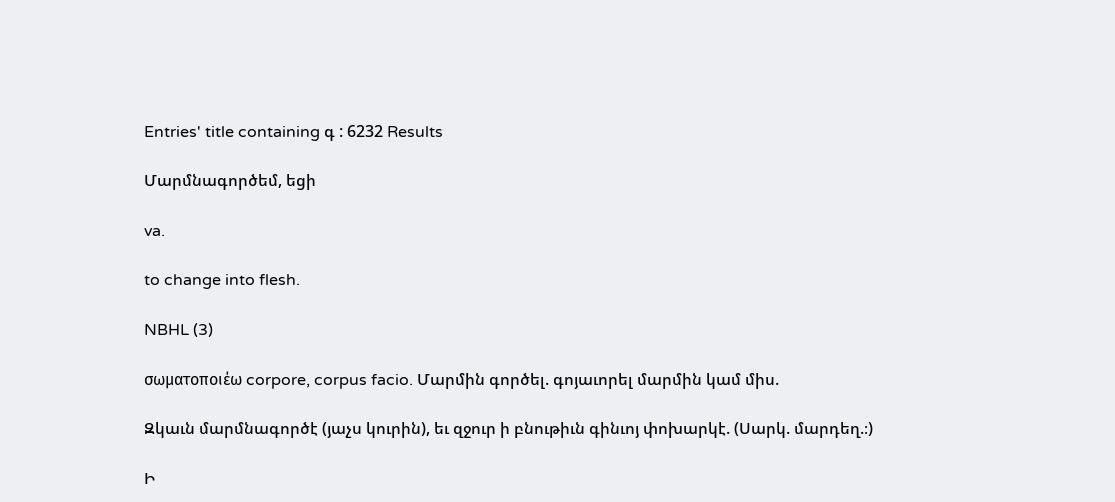Entries' title containing գ : 6232 Results

Մարմնագործեմ, եցի

va.

to change into flesh.

NBHL (3)

σωματοποιέω corpore, corpus facio. Մարմին գործել. գոյաւորել մարմին կամ միս.

Զկաւն մարմնագործէ (յաչս կուրին), եւ զջուր ի բնութիւն գինւոյ փոխարկէ. (Սարկ. մարդեղ.։)

Ի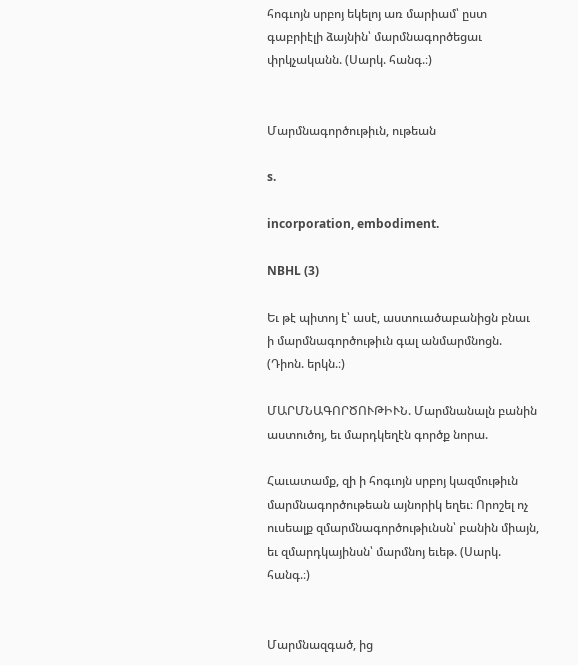հոգւոյն սրբոյ եկելոյ առ մարիամ՝ ըստ գաբրիէլի ձայնին՝ մարմնագործեցաւ փրկչականն. (Սարկ. հանգ.։)


Մարմնագործութիւն, ութեան

s.

incorporation, embodiment.

NBHL (3)

Եւ թէ պիտոյ է՝ ասէ, աստուածաբանիցն բնաւ ի մարմնագործութիւն գալ անմարմնոցն. (Դիոն. երկն.։)

ՄԱՐՄՆԱԳՈՐԾՈՒԹԻՒՆ. Մարմնանալն բանին աստուծոյ, եւ մարդկեղէն գործք նորա.

Հաւատամք, զի ի հոգւոյն սրբոյ կազմութիւն մարմնագործութեան այնորիկ եղեւ։ Որոշել ոչ ուսեալք զմարմնագործութիւնսն՝ բանին միայն, եւ զմարդկայինսն՝ մարմնոյ եւեթ. (Սարկ. հանգ.։)


Մարմնազգած, ից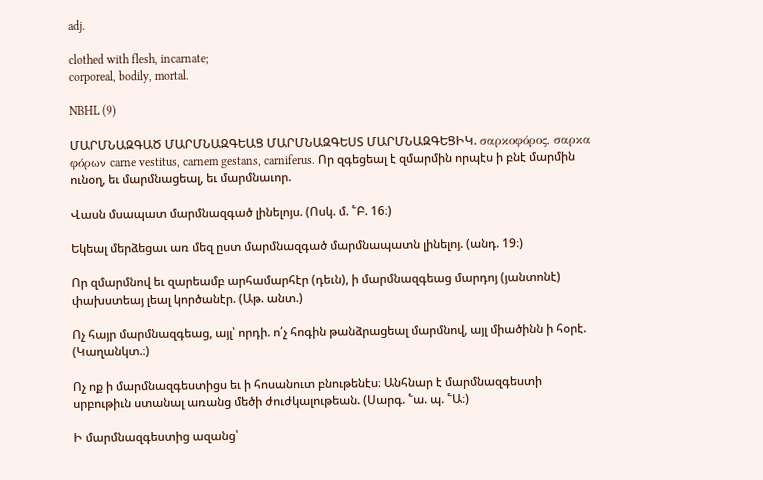adj.

clothed with flesh, incarnate;
corporeal, bodily, mortal.

NBHL (9)

ՄԱՐՄՆԱԶԳԱԾ ՄԱՐՄՆԱԶԳԵԱՑ ՄԱՐՄՆԱԶԳԵՍՏ ՄԱՐՄՆԱԶԳԵՑԻԿ. σαρκοφόρος, σαρκα φόρων carne vestitus, carnem gestans, carniferus. Որ զգեցեալ է զմարմին որպէս ի բնէ մարմին ունօղ, եւ մարմնացեալ, եւ մարմնաւոր.

Վասն մսապատ մարմնազգած լինելոյս. (Ոսկ. մ. ՟Բ. 16։)

Եկեալ մերձեցաւ առ մեզ ըստ մարմնազգած մարմնապատն լինելոյ. (անդ. 19։)

Որ զմարմնով եւ զարեամբ արհամարհէր (դեւն), ի մարմնազգեաց մարդոյ (յանտոնէ) փախստեայ լեալ կործանէր. (Աթ. անտ.)

Ոչ հայր մարմնազգեաց, այլ՝ որդի. ո՛չ հոգին թանձրացեալ մարմնով, այլ միածինն ի հօրէ. (Կաղանկտ.։)

Ոչ ոք ի մարմնազգեստիցս եւ ի հոսանուտ բնութենէս։ Անհնար է մարմնազգեստի սրբութիւն ստանալ առանց մեծի ժուժկալութեան. (Սարգ. ՟ա. պ. ՟Ա։)

Ի մարմնազգեստից ազանց՝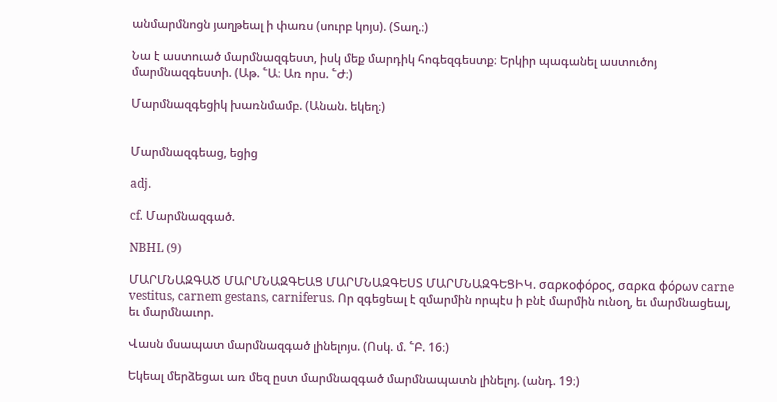անմարմնոցն յաղթեալ ի փառս (սուրբ կոյս). (Տաղ.։)

Նա է աստուած մարմնազգեստ, իսկ մեք մարդիկ հոգեզգեստք։ Երկիր պագանել աստուծոյ մարմնազգեստի. (Աթ. ՟Ա։ Առ որս. ՟Ժ։)

Մարմնազգեցիկ խառնմամբ. (Անան. եկեղ։)


Մարմնազգեաց, եցից

adj.

cf. Մարմնազգած.

NBHL (9)

ՄԱՐՄՆԱԶԳԱԾ ՄԱՐՄՆԱԶԳԵԱՑ ՄԱՐՄՆԱԶԳԵՍՏ ՄԱՐՄՆԱԶԳԵՑԻԿ. σαρκοφόρος, σαρκα φόρων carne vestitus, carnem gestans, carniferus. Որ զգեցեալ է զմարմին որպէս ի բնէ մարմին ունօղ, եւ մարմնացեալ, եւ մարմնաւոր.

Վասն մսապատ մարմնազգած լինելոյս. (Ոսկ. մ. ՟Բ. 16։)

Եկեալ մերձեցաւ առ մեզ ըստ մարմնազգած մարմնապատն լինելոյ. (անդ. 19։)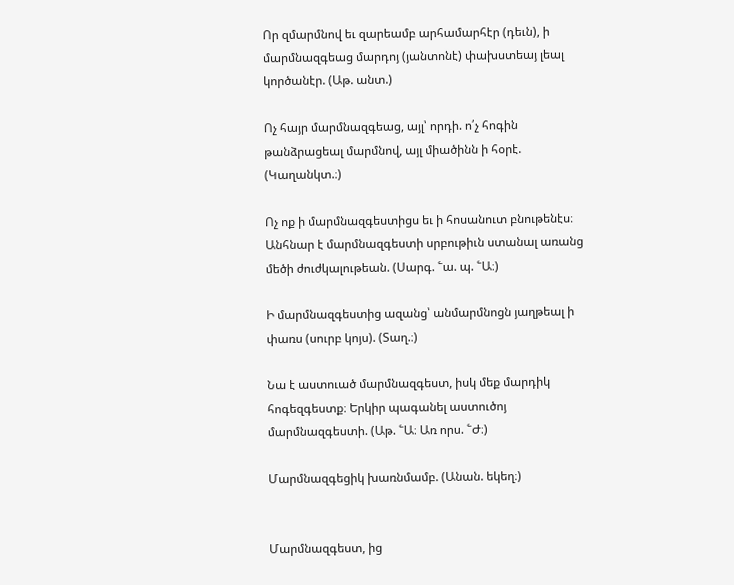Որ զմարմնով եւ զարեամբ արհամարհէր (դեւն), ի մարմնազգեաց մարդոյ (յանտոնէ) փախստեայ լեալ կործանէր. (Աթ. անտ.)

Ոչ հայր մարմնազգեաց, այլ՝ որդի. ո՛չ հոգին թանձրացեալ մարմնով, այլ միածինն ի հօրէ. (Կաղանկտ.։)

Ոչ ոք ի մարմնազգեստիցս եւ ի հոսանուտ բնութենէս։ Անհնար է մարմնազգեստի սրբութիւն ստանալ առանց մեծի ժուժկալութեան. (Սարգ. ՟ա. պ. ՟Ա։)

Ի մարմնազգեստից ազանց՝ անմարմնոցն յաղթեալ ի փառս (սուրբ կոյս). (Տաղ.։)

Նա է աստուած մարմնազգեստ, իսկ մեք մարդիկ հոգեզգեստք։ Երկիր պագանել աստուծոյ մարմնազգեստի. (Աթ. ՟Ա։ Առ որս. ՟Ժ։)

Մարմնազգեցիկ խառնմամբ. (Անան. եկեղ։)


Մարմնազգեստ, ից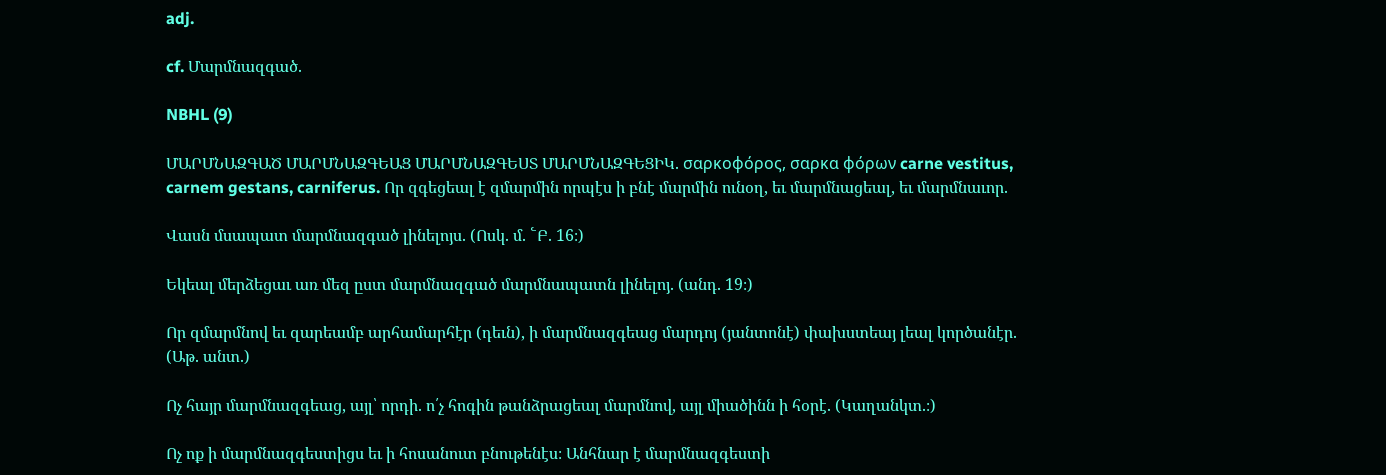adj.

cf. Մարմնազգած.

NBHL (9)

ՄԱՐՄՆԱԶԳԱԾ ՄԱՐՄՆԱԶԳԵԱՑ ՄԱՐՄՆԱԶԳԵՍՏ ՄԱՐՄՆԱԶԳԵՑԻԿ. σαρκοφόρος, σαρκα φόρων carne vestitus, carnem gestans, carniferus. Որ զգեցեալ է զմարմին որպէս ի բնէ մարմին ունօղ, եւ մարմնացեալ, եւ մարմնաւոր.

Վասն մսապատ մարմնազգած լինելոյս. (Ոսկ. մ. ՟Բ. 16։)

Եկեալ մերձեցաւ առ մեզ ըստ մարմնազգած մարմնապատն լինելոյ. (անդ. 19։)

Որ զմարմնով եւ զարեամբ արհամարհէր (դեւն), ի մարմնազգեաց մարդոյ (յանտոնէ) փախստեայ լեալ կործանէր. (Աթ. անտ.)

Ոչ հայր մարմնազգեաց, այլ՝ որդի. ո՛չ հոգին թանձրացեալ մարմնով, այլ միածինն ի հօրէ. (Կաղանկտ.։)

Ոչ ոք ի մարմնազգեստիցս եւ ի հոսանուտ բնութենէս։ Անհնար է մարմնազգեստի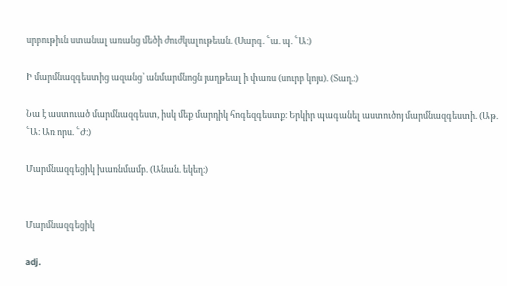սրբութիւն ստանալ առանց մեծի ժուժկալութեան. (Սարգ. ՟ա. պ. ՟Ա։)

Ի մարմնազգեստից ազանց՝ անմարմնոցն յաղթեալ ի փառս (սուրբ կոյս). (Տաղ.։)

Նա է աստուած մարմնազգեստ, իսկ մեք մարդիկ հոգեզգեստք։ Երկիր պագանել աստուծոյ մարմնազգեստի. (Աթ. ՟Ա։ Առ որս. ՟Ժ։)

Մարմնազգեցիկ խառնմամբ. (Անան. եկեղ։)


Մարմնազգեցիկ

adj.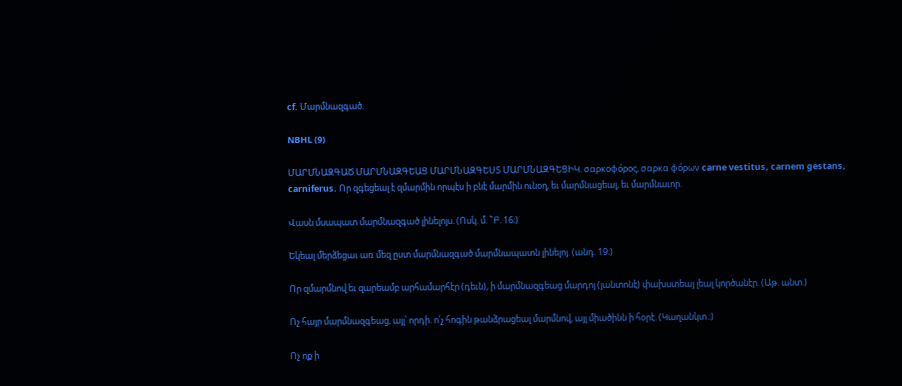cf. Մարմնազգած.

NBHL (9)

ՄԱՐՄՆԱԶԳԱԾ ՄԱՐՄՆԱԶԳԵԱՑ ՄԱՐՄՆԱԶԳԵՍՏ ՄԱՐՄՆԱԶԳԵՑԻԿ. σαρκοφόρος, σαρκα φόρων carne vestitus, carnem gestans, carniferus. Որ զգեցեալ է զմարմին որպէս ի բնէ մարմին ունօղ, եւ մարմնացեալ, եւ մարմնաւոր.

Վասն մսապատ մարմնազգած լինելոյս. (Ոսկ. մ. ՟Բ. 16։)

Եկեալ մերձեցաւ առ մեզ ըստ մարմնազգած մարմնապատն լինելոյ. (անդ. 19։)

Որ զմարմնով եւ զարեամբ արհամարհէր (դեւն), ի մարմնազգեաց մարդոյ (յանտոնէ) փախստեայ լեալ կործանէր. (Աթ. անտ.)

Ոչ հայր մարմնազգեաց, այլ՝ որդի. ո՛չ հոգին թանձրացեալ մարմնով, այլ միածինն ի հօրէ. (Կաղանկտ.։)

Ոչ ոք ի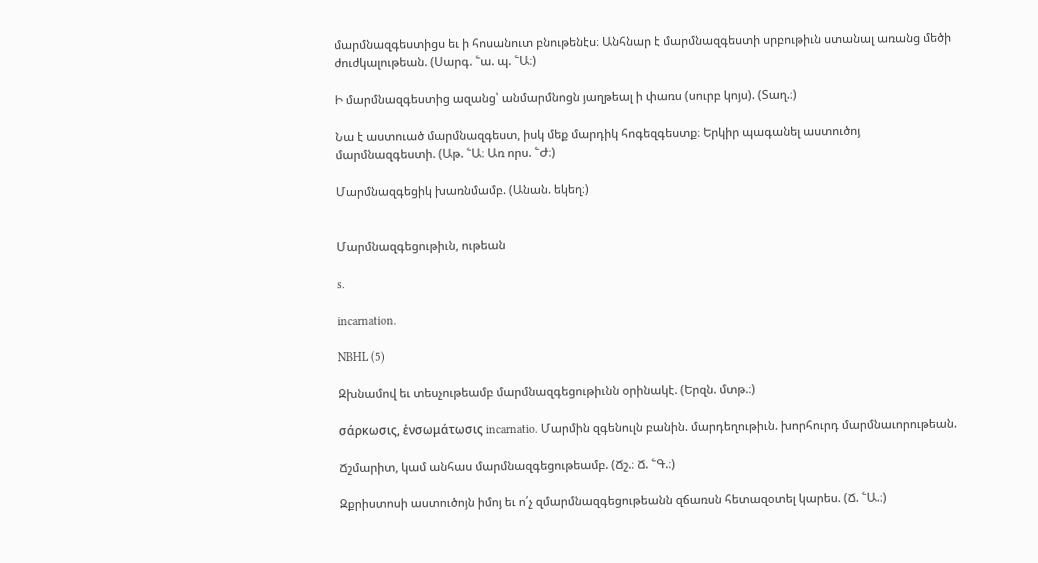մարմնազգեստիցս եւ ի հոսանուտ բնութենէս։ Անհնար է մարմնազգեստի սրբութիւն ստանալ առանց մեծի ժուժկալութեան. (Սարգ. ՟ա. պ. ՟Ա։)

Ի մարմնազգեստից ազանց՝ անմարմնոցն յաղթեալ ի փառս (սուրբ կոյս). (Տաղ.։)

Նա է աստուած մարմնազգեստ, իսկ մեք մարդիկ հոգեզգեստք։ Երկիր պագանել աստուծոյ մարմնազգեստի. (Աթ. ՟Ա։ Առ որս. ՟Ժ։)

Մարմնազգեցիկ խառնմամբ. (Անան. եկեղ։)


Մարմնազգեցութիւն, ութեան

s.

incarnation.

NBHL (5)

Զխնամով եւ տեսչութեամբ մարմնազգեցութիւնն օրինակէ. (Երզն. մտթ.։)

σάρκωσις, ἑνσωμάτωσις incarnatio. Մարմին զգենուլն բանին. մարդեղութիւն. խորհուրդ մարմնաւորութեան.

Ճշմարիտ, կամ անհաս մարմնազգեցութեամբ. (Ճշ.։ Ճ. ՟Գ.։)

Զքրիստոսի աստուծոյն իմոյ եւ ո՛չ զմարմնազգեցութեանն զճառսն հետազօտել կարես. (Ճ. ՟Ա.։)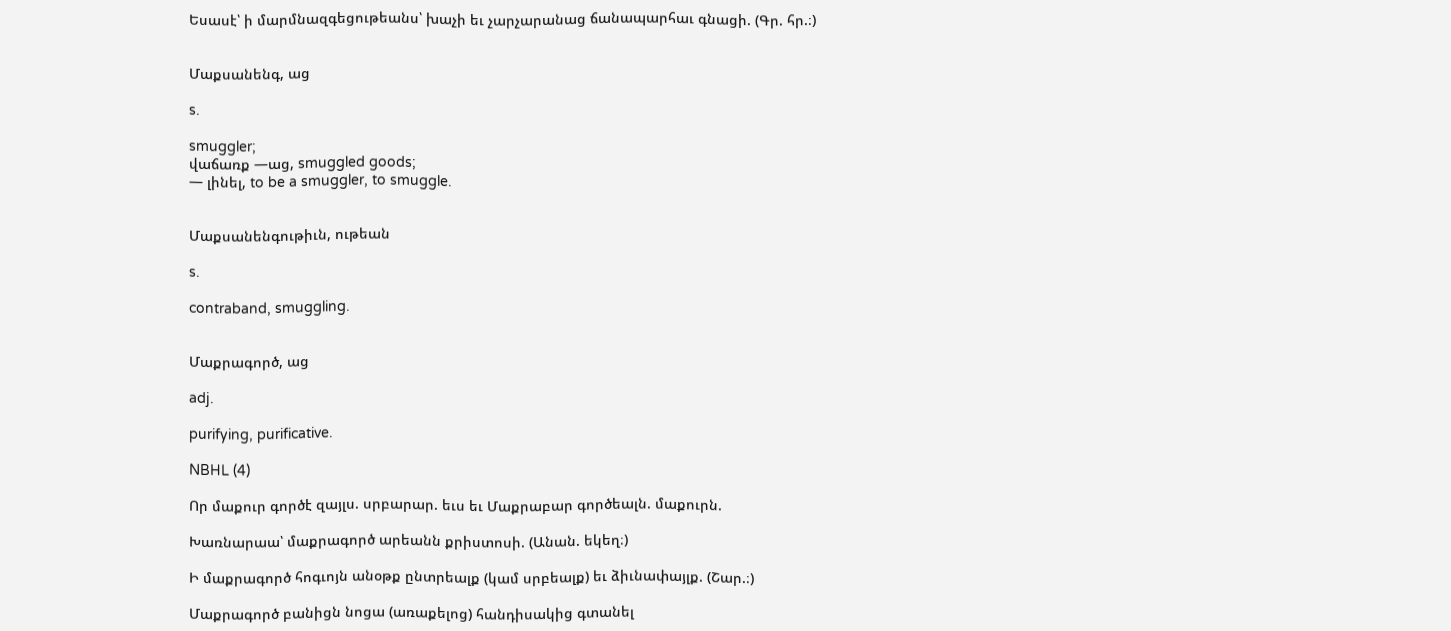Եսասէ՝ ի մարմնազգեցութեանս՝ խաչի եւ չարչարանաց ճանապարհաւ գնացի. (Գր. հր.։)


Մաքսանենգ, աց

s.

smuggler;
վաճառք —աց, smuggled goods;
— լինել, to be a smuggler, to smuggle.


Մաքսանենգութիւն, ութեան

s.

contraband, smuggling.


Մաքրագործ, աց

adj.

purifying, purificative.

NBHL (4)

Որ մաքուր գործէ զայլս. սրբարար. եւս եւ Մաքրաբար գործեալն. մաքուրն.

Խառնարաա՝ մաքրագործ արեանն քրիստոսի. (Անան. եկեղ։)

Ի մաքրագործ հոգւոյն անօթք ընտրեալք (կամ սրբեալք) եւ ձիւնափայլք. (Շար.։)

Մաքրագործ բանիցն նոցա (առաքելոց) հանդիսակից գտանել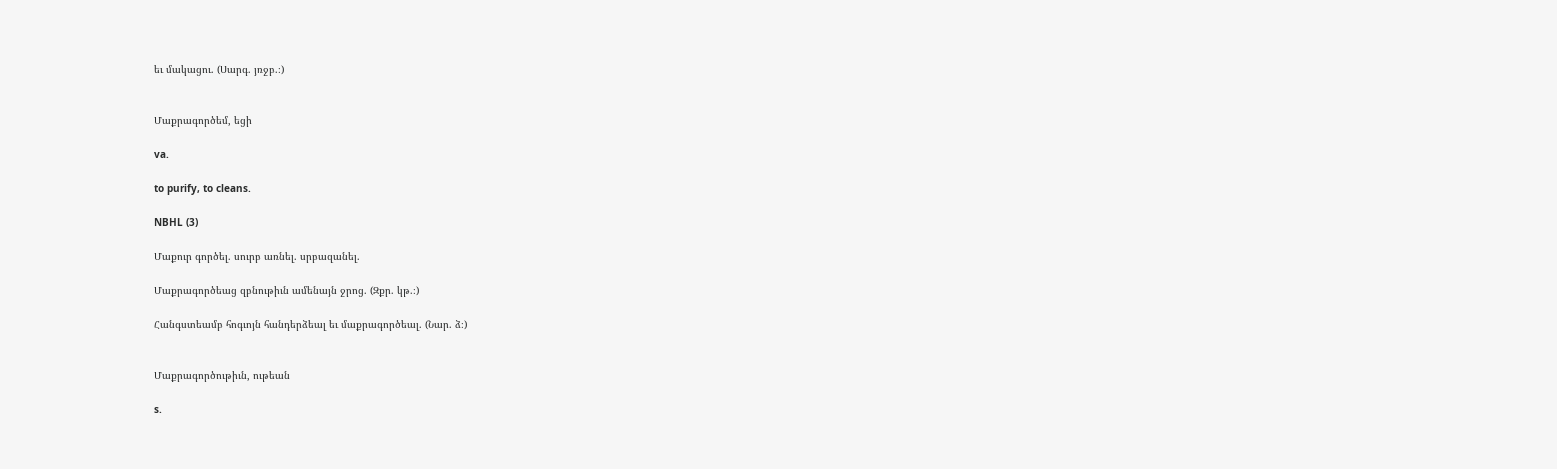եւ մակացու. (Սարգ. յռջբ.։)


Մաքրագործեմ, եցի

va.

to purify, to cleans.

NBHL (3)

Մաքուր գործել. սուրբ առնել. սրբազանել.

Մաքրագործեաց զբնութիւն ամենայն ջրոց. (Զքր. կթ.։)

Հանգստեամբ հոգւոյն հանդերձեալ եւ մաքրագործեալ. (Նար. ձ։)


Մաքրագործութիւն, ութեան

s.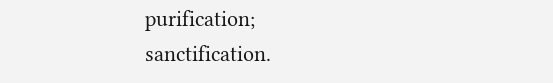purification;
sanctification.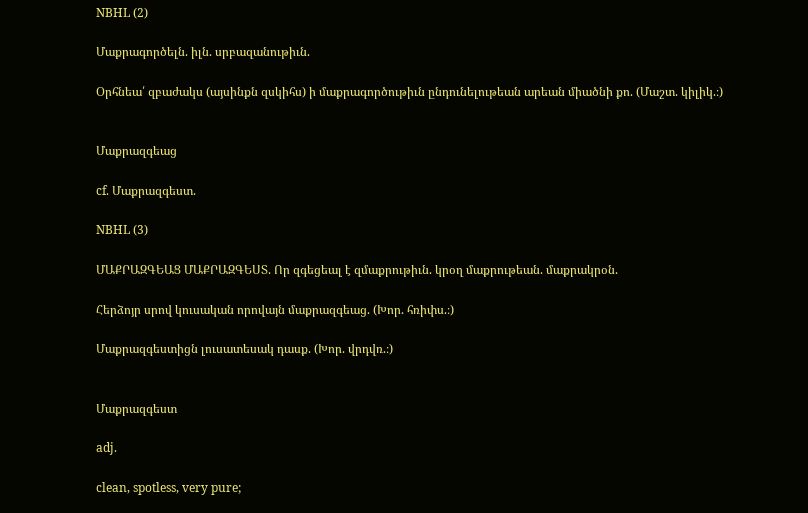NBHL (2)

Մաքրագործելն. իլն. սրբազանութիւն.

Օրհնեա՛ զբաժակս (այսինքն զսկիհս) ի մաքրագործութիւն ընդունելութեան արեան միածնի քո. (Մաշտ. կիլիկ.։)


Մաքրազգեաց

cf. Մաքրազգեստ.

NBHL (3)

ՄԱՔՐԱԶԳԵԱՑ ՄԱՔՐԱԶԳԵՍՏ. Որ զգեցեալ է զմաքրութիւն. կրօղ մաքրութեան. մաքրակրօն.

Հերձոյր սրով կուսական որովայն մաքրազգեաց. (Խոր. հռիփս.։)

Մաքրազգեստիցն լուսատեսակ դասք. (Խոր. վրդվռ.։)


Մաքրազգեստ

adj.

clean, spotless, very pure;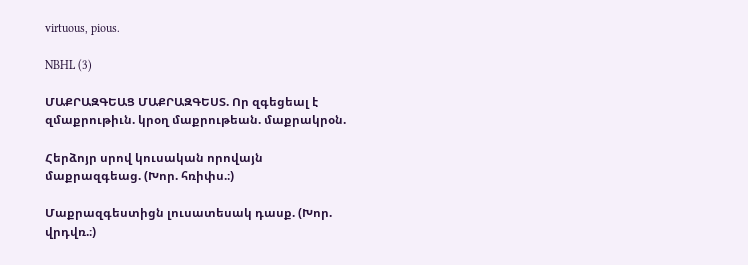virtuous, pious.

NBHL (3)

ՄԱՔՐԱԶԳԵԱՑ ՄԱՔՐԱԶԳԵՍՏ. Որ զգեցեալ է զմաքրութիւն. կրօղ մաքրութեան. մաքրակրօն.

Հերձոյր սրով կուսական որովայն մաքրազգեաց. (Խոր. հռիփս.։)

Մաքրազգեստիցն լուսատեսակ դասք. (Խոր. վրդվռ.։)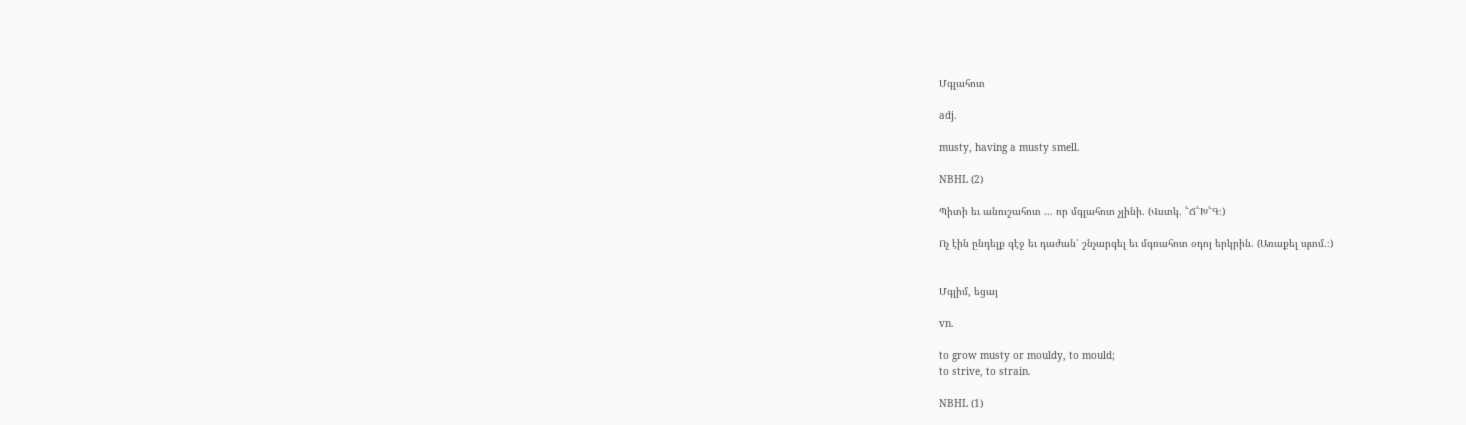Մգլահոտ

adj.

musty, having a musty smell.

NBHL (2)

Պիտի եւ անուշահոտ ... որ մգլահոտ չլինի. (Վստկ. ՟Ճ՟Խ՟Գ։)

Ոչ էին ընդելք գէջ եւ դաժան՝ շնչարգել եւ մգռահոտ օդոյ երկրին. (Առաքել պտմ.։)


Մգլիմ, եցայ

vn.

to grow musty or mouldy, to mould;
to strive, to strain.

NBHL (1)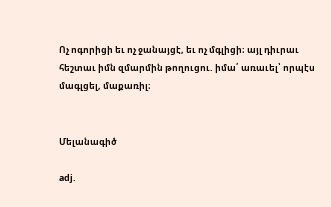Ոչ ոգորիցի եւ ոչ ջանայցէ, եւ ոչ մգլիցի։ այլ դիւրաւ հեշտաւ իմն զմարմին թողուցու. իմա՛ առաւել՝ որպէս մագլցել, մաքառիլ։


Մելանագիծ

adj.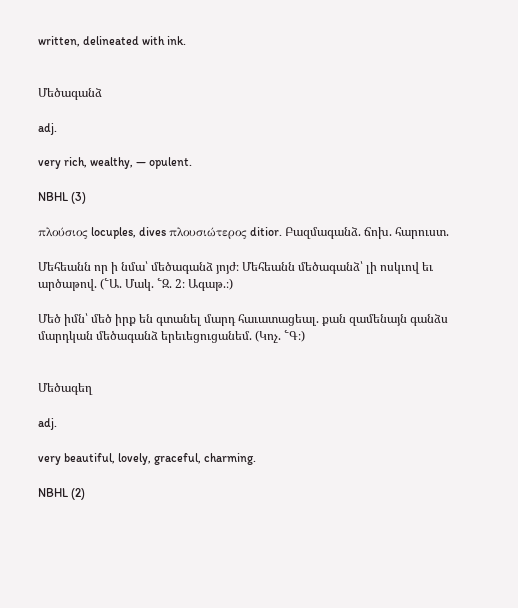written, delineated with ink.


Մեծագանձ

adj.

very rich, wealthy, — opulent.

NBHL (3)

πλούσιος locuples, dives πλουσιώτερος ditior. Բազմագանձ. ճոխ. հարուստ.

Մեհեանն որ ի նմա՝ մեծագանձ յոյժ։ Մեհեանն մեծագանձ՝ լի ոսկւով եւ արծաթով. (՟Ա. Մակ. ՟Զ. 2։ Ագաթ.։)

Մեծ իմն՝ մեծ իրք են գտանել մարդ հաւատացեալ. քան զամենայն գանձս մարդկան մեծագանձ երեւեցուցանեմ. (Կոչ. ՟Գ։)


Մեծագեղ

adj.

very beautiful, lovely, graceful, charming.

NBHL (2)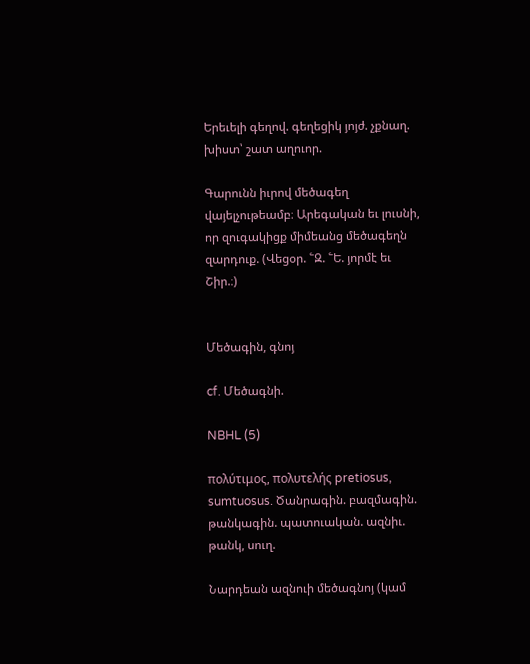Երեւելի գեղով. գեղեցիկ յոյժ. չքնաղ. խիստ՝ շատ աղուոր.

Գարունն իւրով մեծագեղ վայելչութեամբ։ Արեգական եւ լուսնի, որ զուգակիցք միմեանց մեծագեղն զարդուք. (Վեցօր. ՟Զ. ՟Ե. յորմէ եւ Շիր.։)


Մեծագին, գնոյ

cf. Մեծագնի.

NBHL (5)

πολύτιμος, πολυτελής pretiosus, sumtuosus. Ծանրագին. բազմագին. թանկագին. պատուական. ազնիւ. թանկ, սուղ.

Նարդեան ազնուի մեծագնոյ (կամ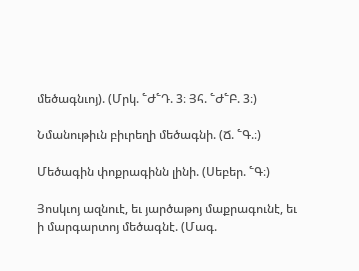մեծագնւոյ). (Մրկ. ՟Ժ՟Դ. 3։ Յհ. ՟Ժ՟Բ. 3։)

Նմանութիւն բիւրեղի մեծագնի. (Ճ. ՟Գ.։)

Մեծագին փոքրագինն լինի. (Սեբեր. ՟Գ։)

Յոսկւոյ ազնուէ, եւ յարծաթոյ մաքրագունէ, եւ ի մարգարտոյ մեծագնէ. (Մագ.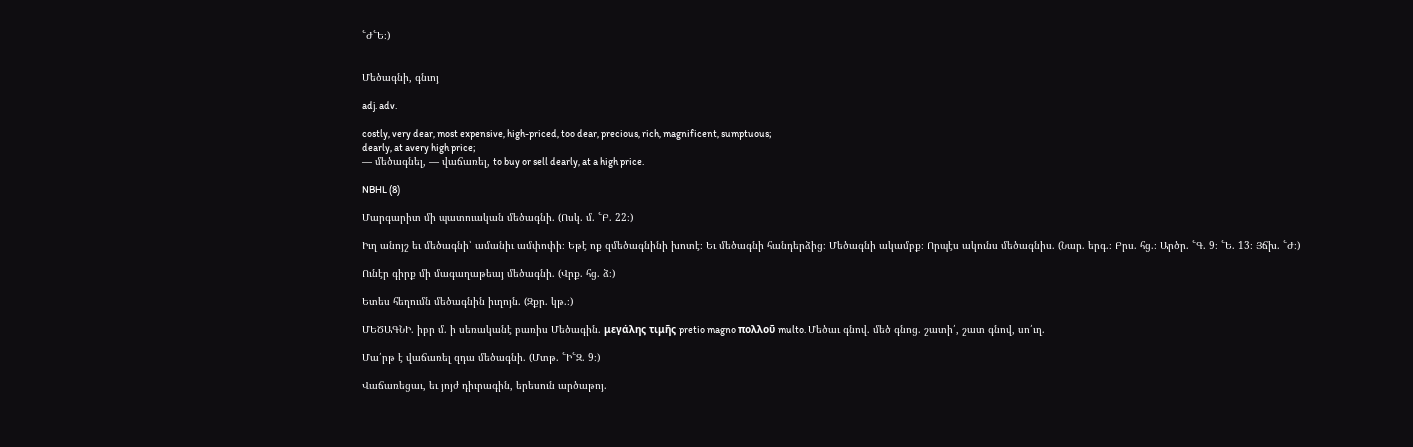՟Ժ՟Ե։)


Մեծագնի, գնւոյ

adj. adv.

costly, very dear, most expensive, high-priced, too dear, precious, rich, magnificent, sumptuous;
dearly, at avery high price;
— մեծագնել, — վաճառել, to buy or sell dearly, at a high price.

NBHL (8)

Մարգարիտ մի պատուական մեծագնի. (Ոսկ. մ. ՟Բ. 22։)

Իւղ անոյշ եւ մեծագնի՝ ամանիւ ամփոփի։ Եթէ ոք զմեծագնինի խոտէ։ Եւ մեծագնի հանդերձից։ Մեծագնի ակամբք։ Որպէս ակունս մեծագնիս. (Նար. երգ.։ Բրս. հց.։ Արծր. ՟Գ. 9։ ՟Ե. 13։ Յճխ. ՟Ժ։)

Ունէր գիրք մի մագաղաթեայ մեծագնի. (Վրք. հց. ձ։)

Ետես հեղումն մեծագնին իւղոյն. (Զքր. կթ.։)

ՄԵԾԱԳՆԻ. իբր մ. ի սեռականէ բառիս Մեծագին. μεγάλης τιμῆς pretio magno πολλοῦ multo. Մեծաւ գնով. մեծ գնոց. շատի՛, շատ գնով, սո՛ւղ.

Մա՛րթ է վաճառել զդա մեծագնի. (Մտթ. ՟Ի՟Զ. 9։)

Վաճառեցաւ, եւ յոյժ դիւրագին, երեսուն արծաթոյ.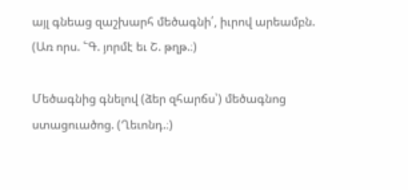այլ գնեաց զաշխարհ մեծագնի՛, իւրով արեամբն. (Առ որս. ՟Գ. յորմէ եւ Շ. թղթ.։)

Մեծագնից գնելով (ձեր զհարճս՝) մեծագնոց ստացուածոց. (Ղեւոնդ.։)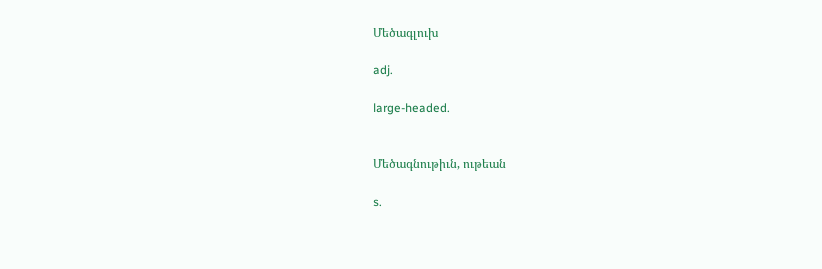Մեծագլուխ

adj.

large-headed.


Մեծագնութիւն, ութեան

s.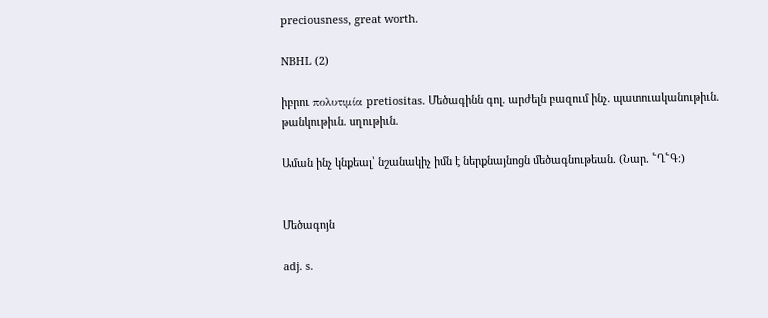preciousness, great worth.

NBHL (2)

իբրու πολυτιμία pretiositas. Մեծագինն գոլ. արժելն բազում ինչ. պատուականութիւն. թանկութիւն. սղութիւն.

Աման ինչ կնքեալ՝ նշանակիչ իմն է ներքնայնոցն մեծագնութեան. (Նար. ՟Ղ՟Գ։)


Մեծագոյն

adj. s.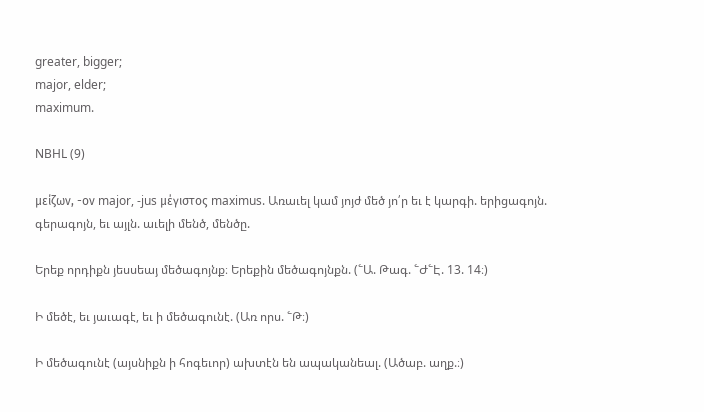greater, bigger;
major, elder;
maximum.

NBHL (9)

μείζων, -ον major, -jus μέγιστος maximus. Առաւել կամ յոյժ մեծ յո՛ր եւ է կարգի. երիցագոյն. գերագոյն, եւ այլն. աւելի մենծ, մենծը.

Երեք որդիքն յեսսեայ մեծագոյնք։ Երեքին մեծագոյնքն. (՟Ա. Թագ. ՟Ժ՟Է. 13. 14։)

Ի մեծէ, եւ յաւագէ, եւ ի մեծագունէ. (Առ որս. ՟Թ։)

Ի մեծագունէ (այսնիքն ի հոգեւոր) ախտէն են ապականեալ. (Ածաբ. աղք.։)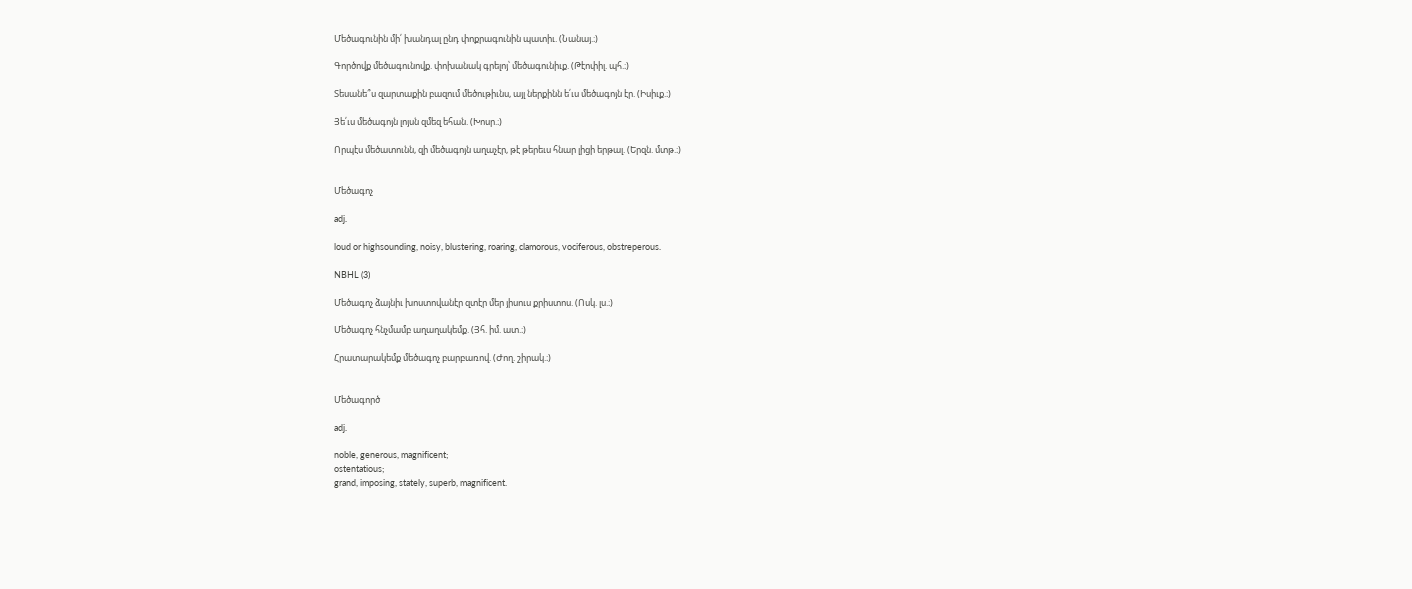Մեծագունին մի՛ խանդալ ընդ փոքրագունին պատիւ. (Նանայ.։)

Գործովք մեծագունովք. փոխանակ գրելոյ՝ մեծագունիւք. (Թէոփիլ. պհ.։)

Տեսանե՞ս զարտաքին բազում մեծութիւնս, այլ ներքինն ե՛ւս մեծագոյն էր. (Իսիւք.։)

Յե՛ւս մեծագոյն լոյսն զմեզ եհան. (Խոսր.։)

Որպէս մեծատունն, զի մեծագոյն աղաչէր, թէ թերեւս հնար լիցի երթալ. (Երզն. մտթ.։)


Մեծագոչ

adj.

loud or highsounding, noisy, blustering, roaring, clamorous, vociferous, obstreperous.

NBHL (3)

Մեծագոչ ձայնիւ խոստովանէր զտէր մեր յիսուս քրիստոս. (Ոսկ. լս.։)

Մեծագոչ հնչմամբ աղաղակեմք. (Յհ. իմ. ատ.։)

Հրատարակեմք մեծագոչ բարբառով. (Ժող. շիրակ.։)


Մեծագործ

adj.

noble, generous, magnificent;
ostentatious;
grand, imposing, stately, superb, magnificent.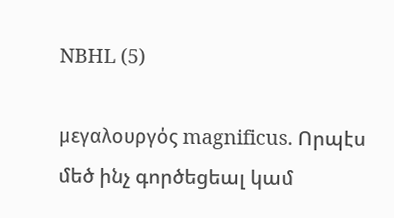NBHL (5)

μεγαλουργός magnificus. Որպէս մեծ ինչ գործեցեալ կամ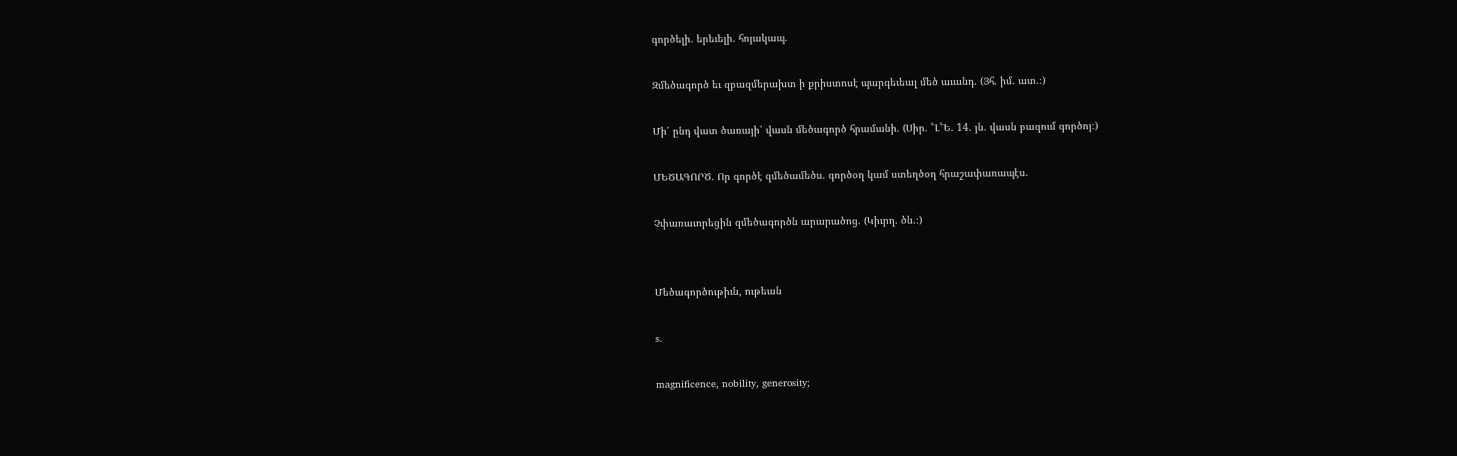գործելի. երեւելի. հոյակապ.

Զմեծագործ եւ զբազմերախտ ի քրիստոսէ պարգեւեալ մեծ աւանդ. (Յհ. իմ. ատ.։)

Մի՛ ընդ վատ ծառայի՝ վասն մեծագործ հրամանի. (Սիր. ՟Լ՟Ե. 14. յն. վասն բազում գործոյ։)

ՄԵԾԱԳՈՐԾ. Որ գործէ զմեծամեծս. գործօղ կամ ստեղծօղ հրաշափառապէս.

Չփառաւորեցին զմեծագործն արարածոց. (Կիւրղ. ծն.։)


Մեծագործութիւն, ութեան

s.

magnificence, nobility, generosity;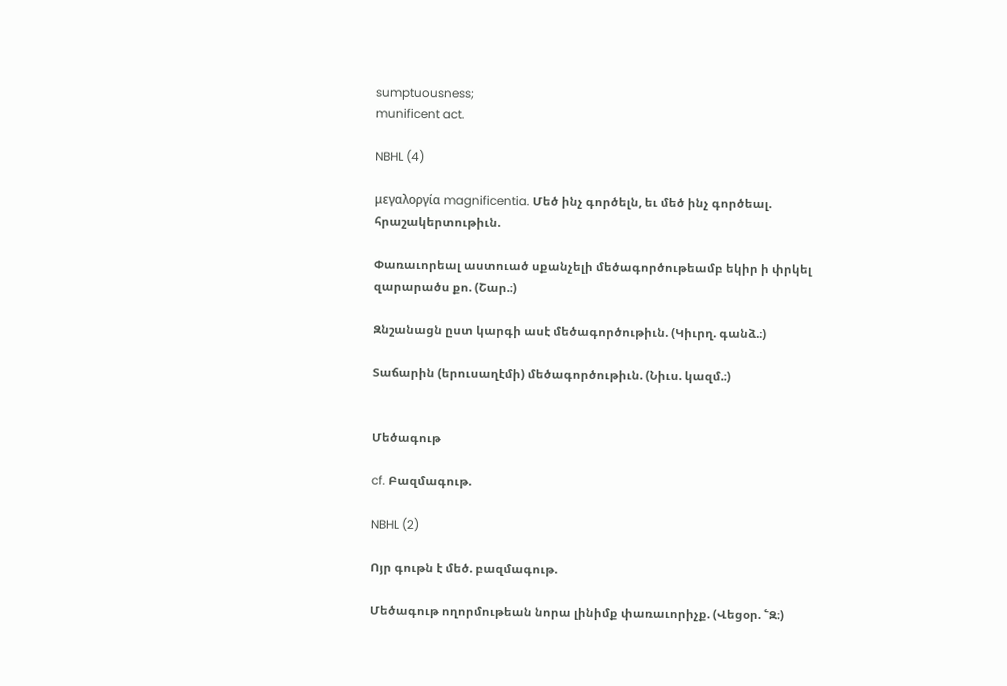sumptuousness;
munificent act.

NBHL (4)

μεγαλοργία magnificentia. Մեծ ինչ գործելն, եւ մեծ ինչ գործեալ. հրաշակերտութիւն.

Փառաւորեալ աստուած սքանչելի մեծագործութեամբ եկիր ի փրկել զարարածս քո. (Շար.։)

Զնշանացն ըստ կարգի ասէ մեծագործութիւն. (Կիւրղ. գանձ.։)

Տաճարին (երուսաղէմի) մեծագործութիւն. (Նիւս. կազմ.։)


Մեծագութ

cf. Բազմագութ.

NBHL (2)

Ոյր գութն է մեծ. բազմագութ.

Մեծագութ ողորմութեան նորա լինիմք փառաւորիչք. (Վեցօր. ՟Զ։)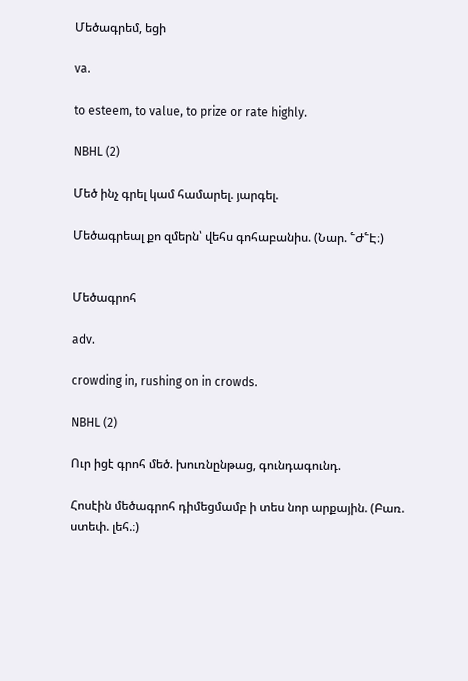Մեծագրեմ, եցի

va.

to esteem, to value, to prize or rate highly.

NBHL (2)

Մեծ ինչ գրել կամ համարել. յարգել.

Մեծագրեալ քո զմերն՝ վեհս գոհաբանիս. (Նար. ՟Ժ՟Է։)


Մեծագրոհ

adv.

crowding in, rushing on in crowds.

NBHL (2)

Ուր իցէ գրոհ մեծ. խուռնընթաց, գունդագունդ.

Հոսէին մեծագրոհ դիմեցմամբ ի տես նոր արքային. (Բառ. ստեփ. լեհ.։)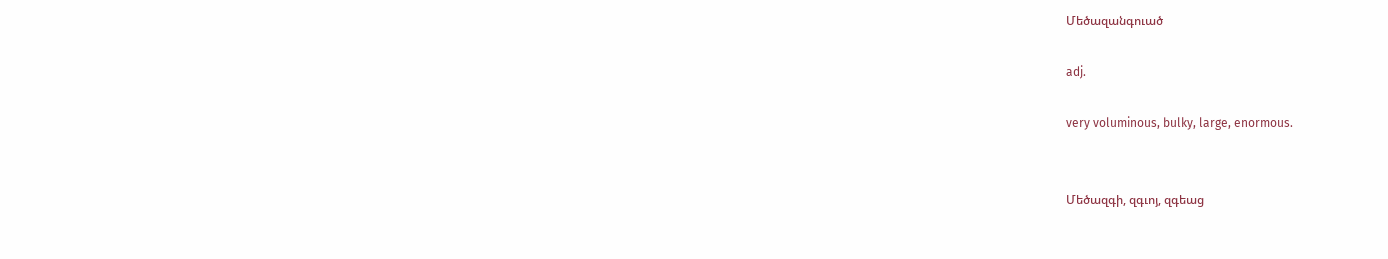Մեծազանգուած

adj.

very voluminous, bulky, large, enormous.


Մեծազգի, զգւոյ, զգեաց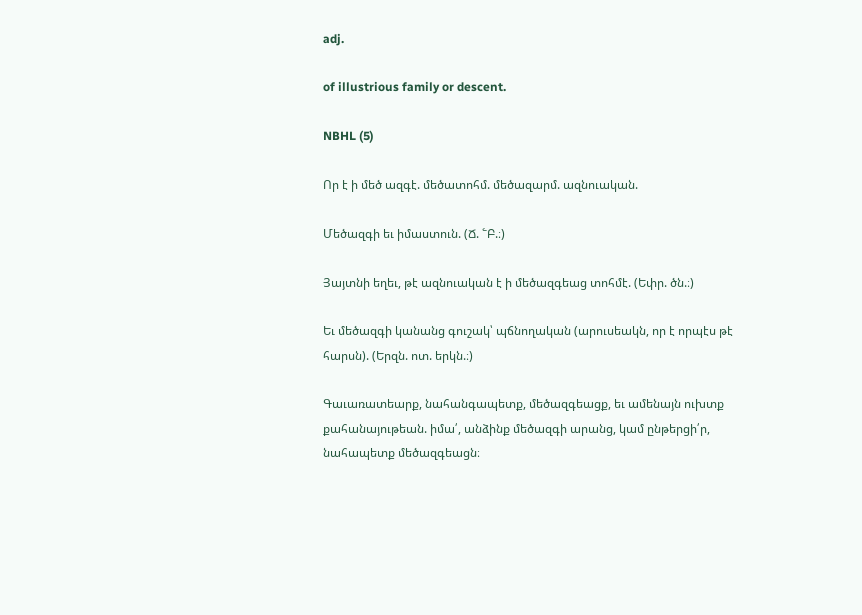adj.

of illustrious family or descent.

NBHL (5)

Որ է ի մեծ ազգէ. մեծատոհմ. մեծազարմ. ազնուական.

Մեծազգի եւ իմաստուն. (Ճ. ՟Բ.։)

Յայտնի եղեւ, թէ ազնուական է ի մեծազգեաց տոհմէ. (Եփր. ծն.։)

Եւ մեծազգի կանանց գուշակ՝ պճնողական (արուսեակն, որ է որպէս թէ հարսն). (Երզն. ոտ. երկն.։)

Գաւառատեարք, նահանգապետք, մեծազգեացք, եւ ամենայն ուխտք քահանայութեան. իմա՛, անձինք մեծազգի արանց, կամ ընթերցի՛ր, նահապետք մեծազգեացն։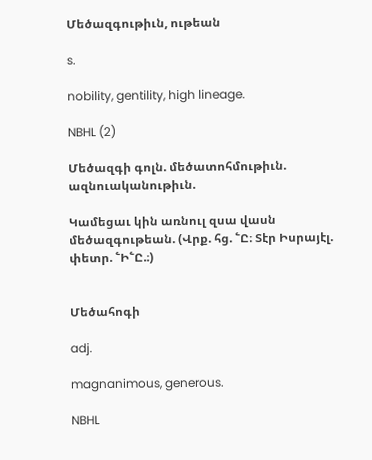Մեծազգութիւն, ութեան

s.

nobility, gentility, high lineage.

NBHL (2)

Մեծազգի գոլն. մեծատոհմութիւն. ազնուականութիւն.

Կամեցաւ կին առնուլ զսա վասն մեծազգութեան. (Վրք. հց. ՟Ը։ Տէր Իսրայէլ. փետր. ՟Ի՟Ը.։)


Մեծահոգի

adj.

magnanimous, generous.

NBHL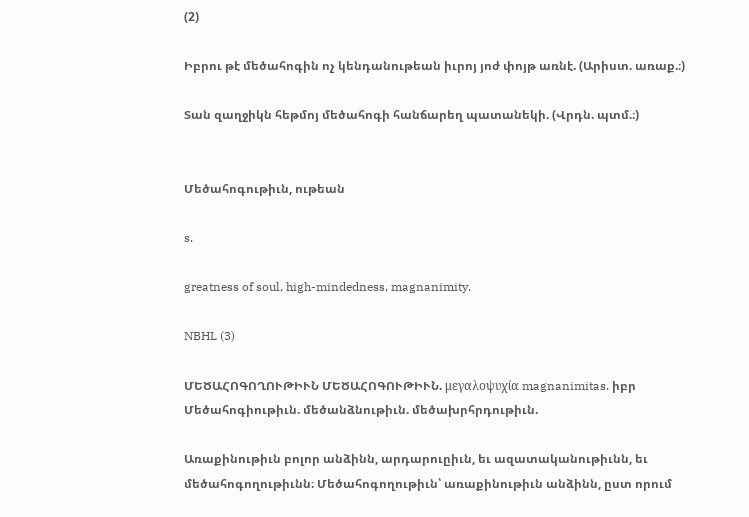(2)

Իբրու թէ մեծահոգին ոչ կենդանութեան իւրոյ յոժ փոյթ առնէ. (Արիստ. առաք.։)

Տան զաղջիկն հեթմոյ մեծահոգի հանճարեղ պատանեկի. (Վրդն. պտմ.։)


Մեծահոգութիւն, ութեան

s.

greatness of soul, high-mindedness, magnanimity.

NBHL (3)

ՄԵԾԱՀՈԳՈՂՈՒԹԻՒՆ ՄԵԾԱՀՈԳՈՒԹԻՒՆ. μεγαλοψυχία magnanimitas. իբր Մեծահոգիութիւն. մեծանձնութիւն. մեծախրհրդութիւն.

Առաքինութիւն բոլոր անձինն, արդարուըիւն, եւ ազատականութիւնն, եւ մեծահոգողութիւնն։ Մեծահոգողութիւն՝ առաքինութիւն անձինն, ըստ որում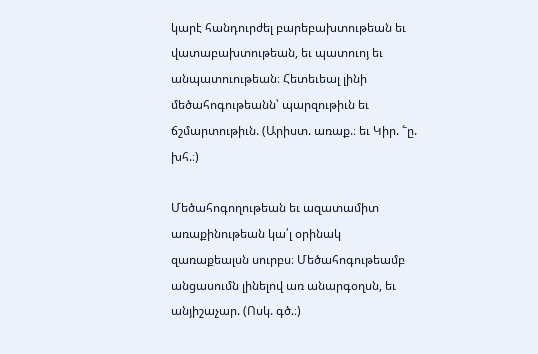կարէ հանդուրժել բարեբախտութեան եւ վատաբախտութեան, եւ պատուոյ եւ անպատուութեան։ Հետեւեալ լինի մեծահոգութեանն՝ պարզութիւն եւ ճշմարտութիւն. (Արիստ. առաք.։ եւ Կիր. ՟ը. խհ.։)

Մեծահոգողութեան եւ ազատամիտ առաքինութեան կա՛լ օրինակ զառաքեալսն սուրբս։ Մեծահոգութեամբ անցասումն լինելով առ անարգօղսն, եւ անյիշաչար. (Ոսկ. գծ.։)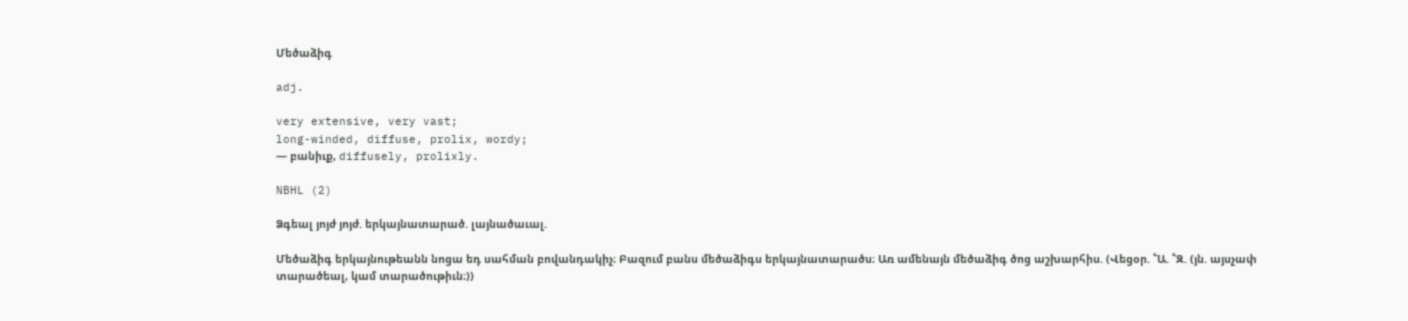Մեծաձիգ

adj.

very extensive, very vast;
long-winded, diffuse, prolix, wordy;
— բանիւք, diffusely, prolixly.

NBHL (2)

Ձգեալ յոյժ յոյժ. երկայնատարած. լայնածաւալ.

Մեծաձիգ երկայնութեանն նոցա եդ սահման բովանդակիչ։ Բազում բանս մեծաձիգս երկայնատարածս։ Առ ամենայն մեծաձիգ ծոց աշխարհիս. (Վեցօր. ՟Ա. ՟Զ. (յն. այսչափ տարածեալ, կամ տարածութիւն։))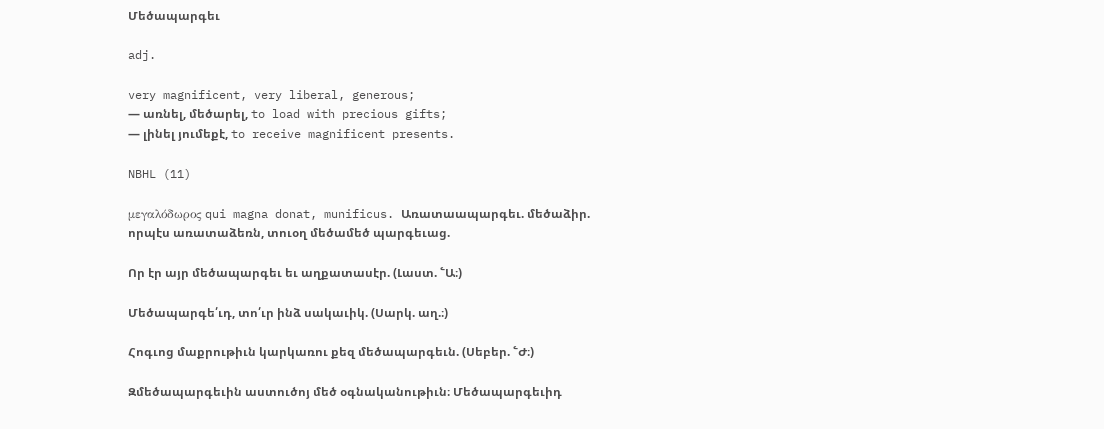Մեծապարգեւ

adj.

very magnificent, very liberal, generous;
— առնել, մեծարել, to load with precious gifts;
— լինել յումեքէ, to receive magnificent presents.

NBHL (11)

μεγαλόδωρος qui magna donat, munificus. Առատաապարգեւ. մեծաձիր. որպէս առատաձեռն, տուօղ մեծամեծ պարգեւաց.

Որ էր այր մեծապարգեւ եւ աղքատասէր. (Լաստ. ՟Ա։)

Մեծապարգե՛ւդ, տո՛ւր ինձ սակաւիկ. (Սարկ. աղ.։)

Հոգւոց մաքրութիւն կարկառու քեզ մեծապարգեւն. (Սեբեր. ՟Ժ։)

Զմեծապարգեւին աստուծոյ մեծ օգնականութիւն։ Մեծապարգեւիդ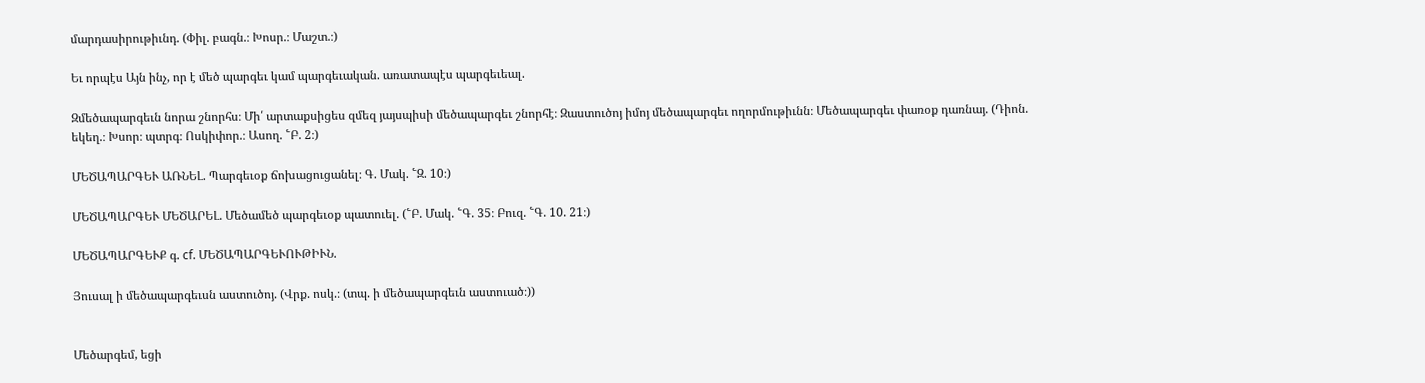մարդասիրութիւնդ. (Փիլ. բագն.։ Խոսր.։ Մաշտ.։)

Եւ որպէս Այն ինչ, որ է մեծ պարգեւ կամ պարգեւական. առատապէս պարգեւեալ.

Զմեծապարգեւն նորա շնորհս։ Մի՛ արտաքսիցես զմեզ յայսպիսի մեծապարգեւ շնորհէ։ Զաստուծոյ իմոյ մեծապարգեւ ողորմութիւնն։ Մեծապարգեւ փառօք դառնայ. (Դիոն. եկեղ.։ Խսոր։ պտրգ։ Ոսկիփոր.։ Ասող. ՟Բ. 2։)

ՄԵԾԱՊԱՐԳԵՒ ԱՌՆԵԼ. Պարգեւօք ճոխացուցանել։ Գ. Մակ. ՟Զ. 10։)

ՄԵԾԱՊԱՐԳԵՒ ՄԵԾԱՐԵԼ. Մեծամեծ պարգեւօք պատուել. (՟Բ. Մակ. ՟Գ. 35։ Բուզ. ՟Գ. 10. 21։)

ՄԵԾԱՊԱՐԳԵՒՔ գ. cf. ՄԵԾԱՊԱՐԳԵՒՈՒԹԻՒՆ.

Յուսալ ի մեծապարգեւսն աստուծոյ. (Վրք. ոսկ.։ (տպ. ի մեծապարգեւն աստուած։))


Մեծարգեմ, եցի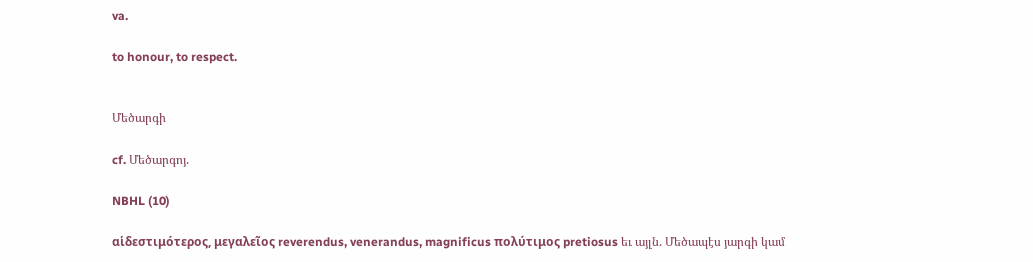va.

to honour, to respect.


Մեծարգի

cf. Մեծարգոյ.

NBHL (10)

αἱδεστιμότερος, μεγαλεῖος reverendus, venerandus, magnificus πολύτιμος pretiosus եւ այլն. Մեծապէս յարգի կամ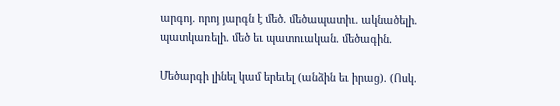արգոյ. որոյ յարգն է մեծ. մեծապատիւ. ակնածելի. պատկառելի. մեծ եւ պատուական. մեծագին.

Մեծարգի լինել կամ երեւել (անձին եւ իրաց). (Ոսկ.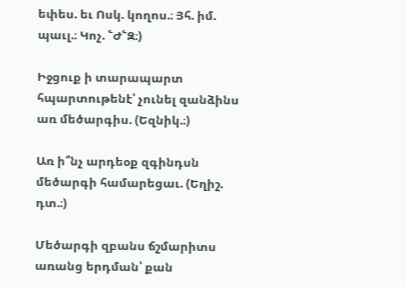եփես. եւ Ոսկ. կողոս.։ Յհ. իմ. պաւլ.։ Կոչ. ՟Ժ՟Զ։)

Իջցուք ի տարապարտ հպարտութենէ՝ չունել զանձինս առ մեծարգիս. (Եզնիկ.։)

Առ ի՞նչ արդեօք զգինդսն մեծարգի համարեցաւ. (Եղիշ. դտ.։)

Մեծարգի զբանս ճշմարիտս առանց երդման՝ քան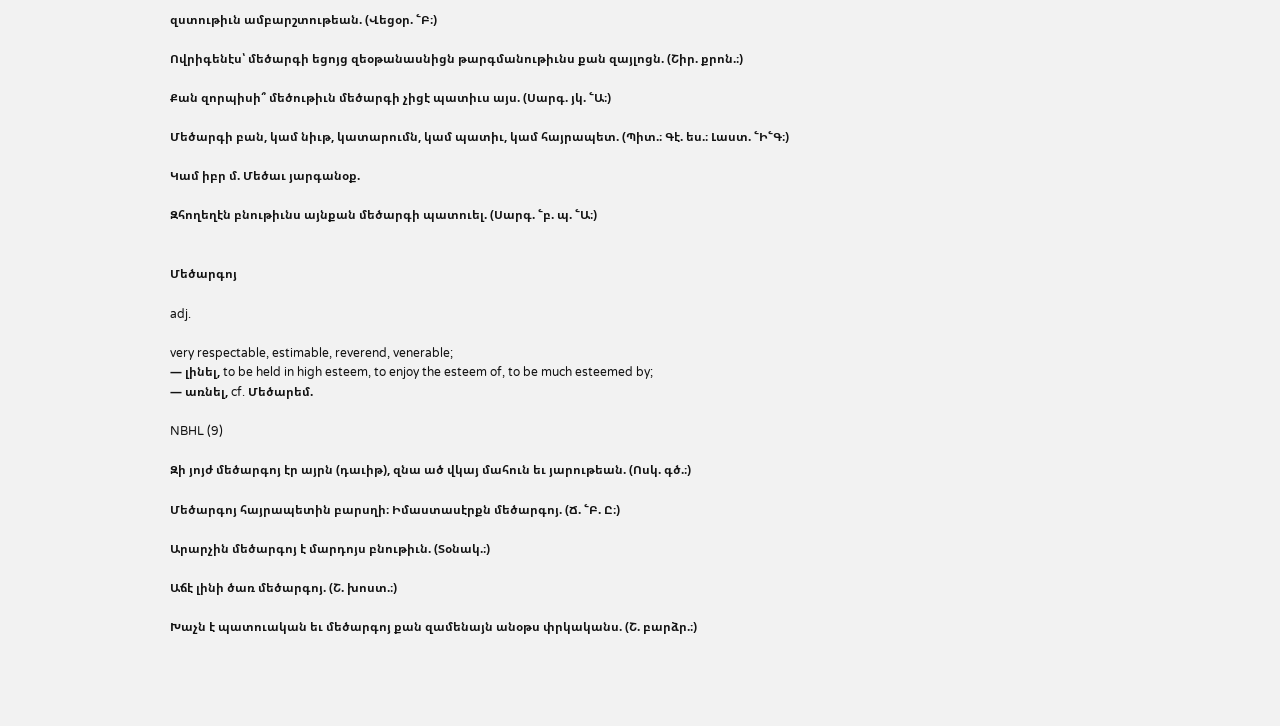զստութիւն ամբարշտութեան. (Վեցօր. ՟Բ։)

Ովրիգենէս՝ մեծարգի եցոյց զեօթանասնիցն թարգմանութիւնս քան զայլոցն. (Շիր. քրոն.։)

Քան զորպիսի՞ մեծութիւն մեծարգի չիցէ պատիւս այս. (Սարգ. յկ. ՟Ա։)

Մեծարգի բան, կամ նիւթ, կատարումն, կամ պատիւ, կամ հայրապետ. (Պիտ.։ Գէ. ես.։ Լաստ. ՟Ի՟Գ։)

Կամ իբր մ. Մեծաւ յարգանօք.

Զհողեղէն բնութիւնս այնքան մեծարգի պատուել. (Սարգ. ՟բ. պ. ՟Ա։)


Մեծարգոյ

adj.

very respectable, estimable, reverend, venerable;
— լինել, to be held in high esteem, to enjoy the esteem of, to be much esteemed by;
— առնել, cf. Մեծարեմ.

NBHL (9)

Զի յոյժ մեծարգոյ էր այրն (դաւիթ), զնա ած վկայ մահուն եւ յարութեան. (Ոսկ. գծ.։)

Մեծարգոյ հայրապետին բարսղի։ Իմաստասէրքն մեծարգոյ. (Ճ. ՟Բ. Ը։)

Արարչին մեծարգոյ է մարդոյս բնութիւն. (Տօնակ.։)

Աճէ լինի ծառ մեծարգոյ. (Շ. խոստ.։)

Խաչն է պատուական եւ մեծարգոյ քան զամենայն անօթս փրկականս. (Շ. բարձր.։)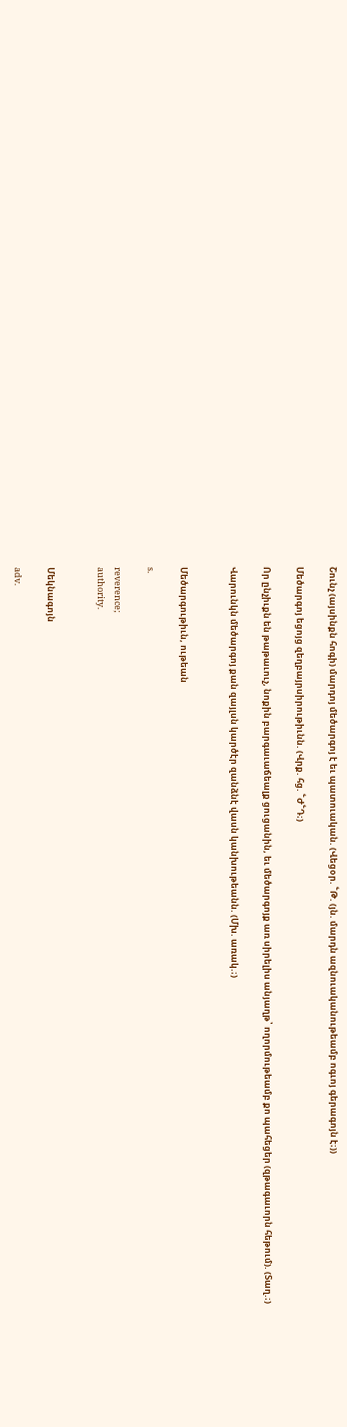Շունչ (այսինքն հոգի) մարդոյ մեծարգոյ է եւ պատուական. (Վեցօր. ՟Թ. (յն. մարդն ազնուականութեամբ ոգւոյ գերագոյն է։))

Մեծարգոյ եցոյց զեղբայրսիրութիւնն. (Վրք. հց. ՟Ժ՟Դ։)

Որ ընչիւքն են թաթաւուչ, նոքին բարգաւաճեալք ցուցանին, եւ մեծարգոյք առ սիրելիս անյաղթ՝ ողորմութեամբ քո պահեցեր (զթագաւորն հեթում). (Տաղ.։)

Վարունկն մեծարգոյ քան զայլսն կարծէր զանձնէ վասն կանխութեանն. (Մխ. առակ.։)


Մեծարգութիւն, ութեան

s.

reverence;
authority.


Մեկնագոյն

adv.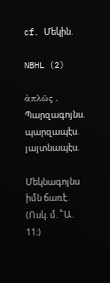cf. Մեկին.

NBHL (2)

ἀπλῶς . Պարզագոյնս. պարզապէս. յայտնապէս.

Մեկնագոյնս իմն ճառէ. (Ոսկ. մ. ՟Ա. 11։)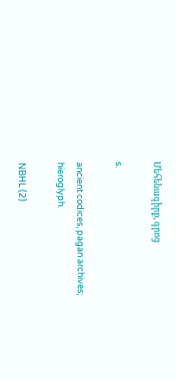Մեհենագիրք, գրոց

s.

ancient codices, pagan archives;
hieroglyph.

NBHL (2)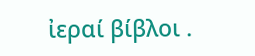ἰεραί βίβλοι .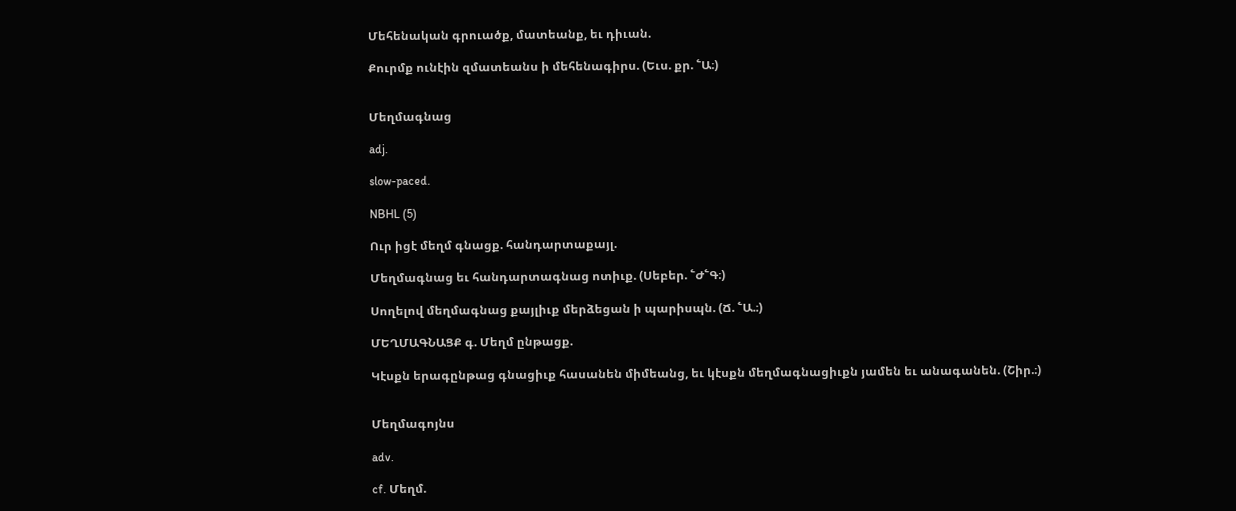Մեհենական գրուածք, մատեանք, եւ դիւան.

Քուրմք ունէին զմատեանս ի մեհենագիրս. (Եւս. քր. ՟Ա։)


Մեղմագնաց

adj.

slow-paced.

NBHL (5)

Ուր իցէ մեղմ գնացք. հանդարտաքայլ.

Մեղմագնաց եւ հանդարտագնաց ոտիւք. (Սեբեր. ՟Ժ՟Գ։)

Սողելով մեղմագնաց քայլիւք մերձեցան ի պարիսպն. (Ճ. ՟Ա.։)

ՄԵՂՄԱԳՆԱՑՔ գ. Մեղմ ընթացք.

Կէսքն երագընթաց գնացիւք հասանեն միմեանց, եւ կէսքն մեղմագնացիւքն յամեն եւ անագանեն. (Շիր.։)


Մեղմագոյնս

adv.

cf. Մեղմ.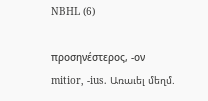NBHL (6)

προσηνέστερος, -ον mitior, -ius. Առաւել մեղմ.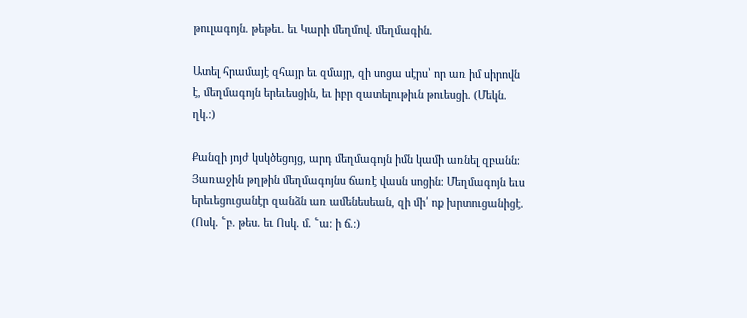թուլագոյն. թեթեւ. եւ Կարի մեղմով. մեղմագին.

Ատել հրամայէ զհայր եւ զմայր, զի սոցա սէրս՝ որ առ իմ սիրովն է, մեղմագոյն երեւեսցին, եւ իբր զատելութիւն թուեսցի. (Մեկն. ղկ.։)

Քանզի յոյժ կսկծեցոյց, արդ մեղմագոյն իմն կամի առնել զբանն։ Յառաջին թղթին մեղմագոյնս ճառէ վասն սոցին։ Մեղմագոյն եւս երեւեցուցանէր զանձն առ ամենեսեան, զի մի՛ ոք խրտուցանիցէ. (Ոսկ. ՟բ. թես. եւ Ոսկ. մ. ՟ա։ ի ճ.։)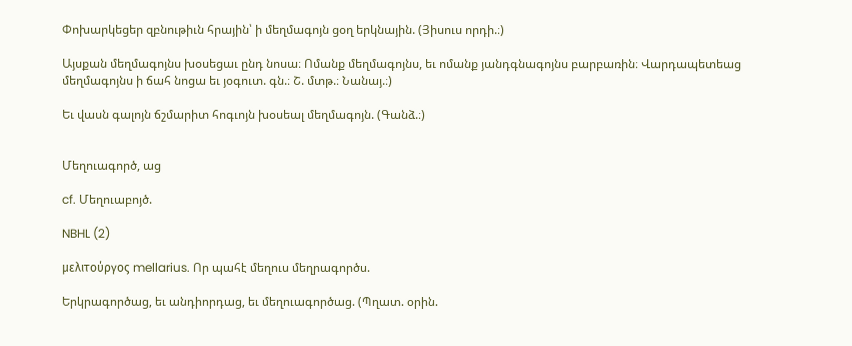Փոխարկեցեր զբնութիւն հրային՝ ի մեղմագոյն ցօղ երկնային. (Յիսուս որդի.։)

Այսքան մեղմագոյնս խօսեցաւ ընդ նոսա։ Ոմանք մեղմագոյնս, եւ ոմանք յանդգնագոյնս բարբառին։ Վարդապետեաց մեղմագոյնս ի ճահ նոցա եւ յօգուտ. գն.։ Շ. մտթ.։ Նանայ.։)

Եւ վասն գալոյն ճշմարիտ հոգւոյն խօսեալ մեղմագոյն. (Գանձ.։)


Մեղուագործ, աց

cf. Մեղուաբոյծ.

NBHL (2)

μελιτούργος mellarius. Որ պահէ մեղուս մեղրագործս.

Երկրագործաց, եւ անդիորդաց, եւ մեղուագործաց. (Պղատ. օրին.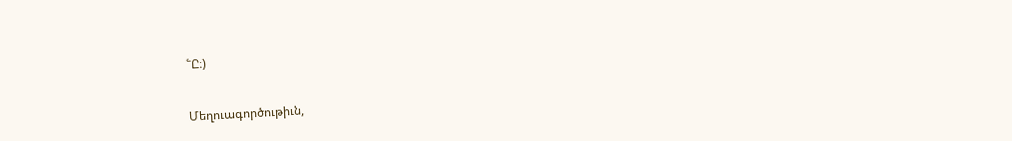՟Ը։)


Մեղուագործութիւն,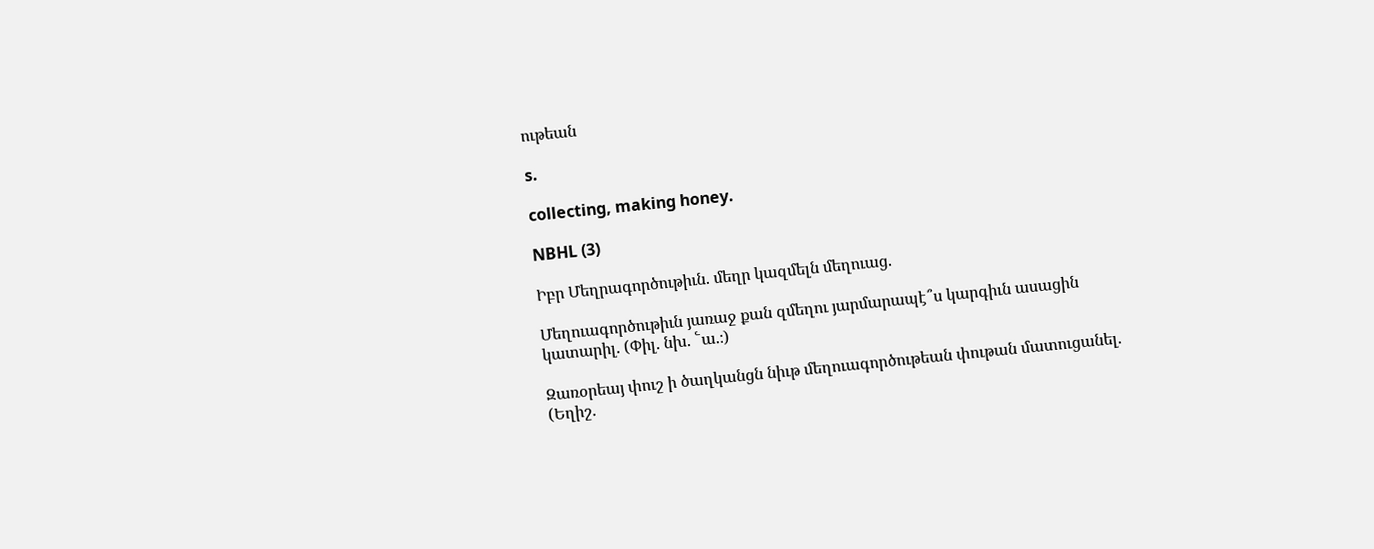ութեան

s.

collecting, making honey.

NBHL (3)

Իբր Մեղրագործութիւն. մեղր կազմելն մեղուաց.

Մեղուագործութիւն յառաջ քան զմեղու յարմարապէ՞ս կարգիւն ասացին կատարիլ. (Փիլ. նխ. ՟ա.։)

Զառօրեայ փուշ ի ծաղկանցն նիւթ մեղուագործութեան փութան մատուցանել. (Եղիշ.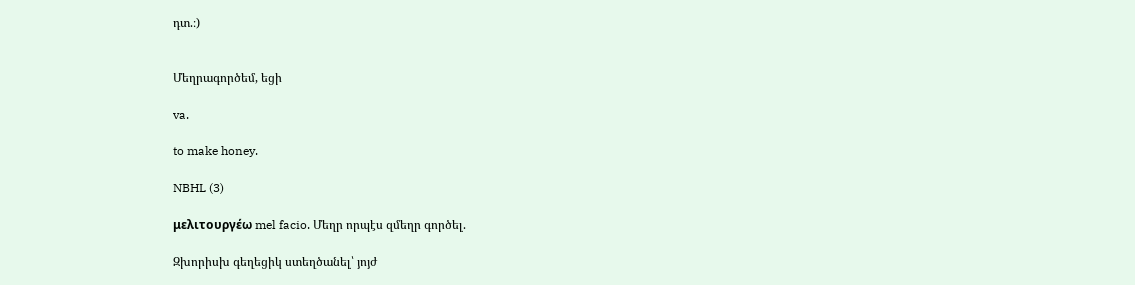դտ.։)


Մեղրագործեմ, եցի

va.

to make honey.

NBHL (3)

μελιτουργέω mel facio. Մեղր որպէս զմեղր գործել.

Զխորիսխ գեղեցիկ ստեղծանել՝ յոյժ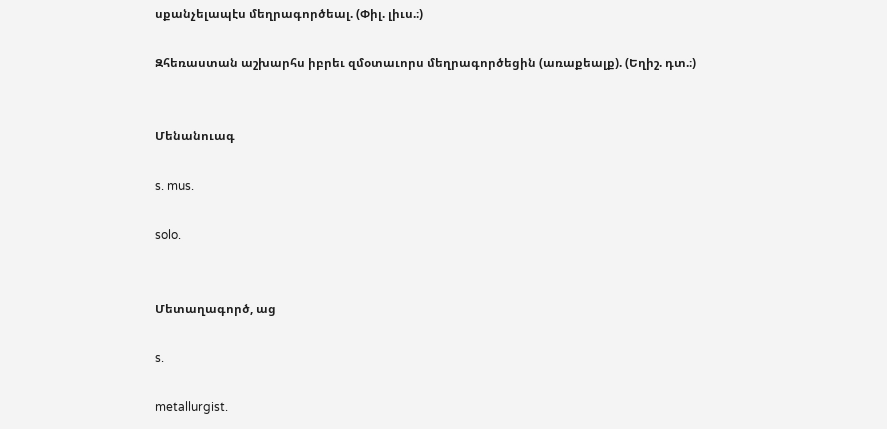սքանչելապէս մեղրագործեալ. (Փիլ. լիւս.։)

Զհեռաստան աշխարհս իբրեւ զմօտաւորս մեղրագործեցին (առաքեալք). (Եղիշ. դտ.։)


Մենանուագ

s. mus.

solo.


Մետաղագործ, աց

s.

metallurgist.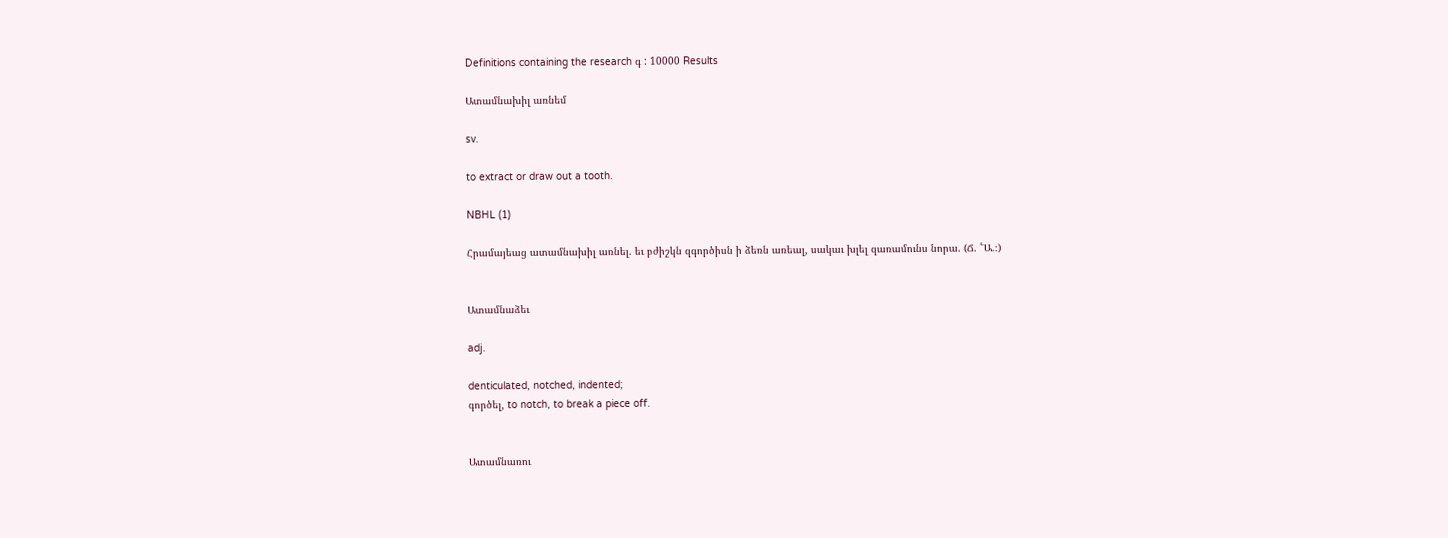Definitions containing the research գ : 10000 Results

Ատամնախիլ առնեմ

sv.

to extract or draw out a tooth.

NBHL (1)

Հրամայեաց ատամնախիլ առնել. եւ բժիշկն զգործիսն ի ձեռն առեալ, սակաւ խլել զառամունս նորա. (Ճ. ՟Ա.։)


Ատամնաձեւ

adj.

denticulated, notched, indented;
գործել, to notch, to break a piece off.


Ատամնառու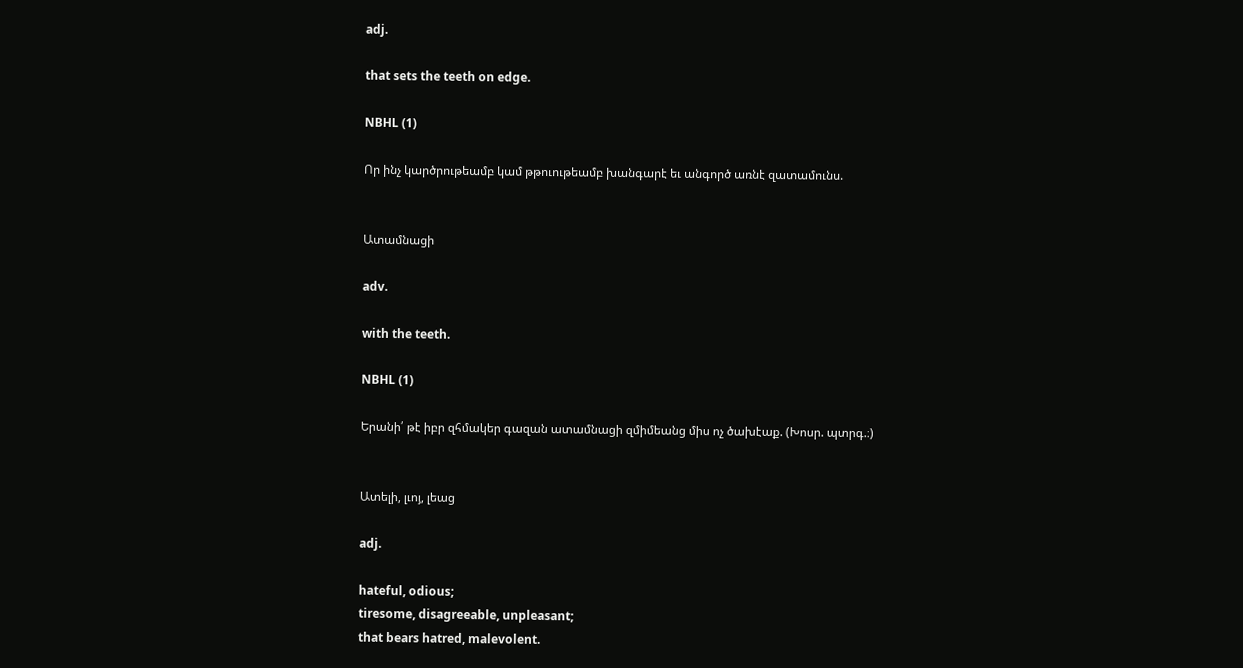adj.

that sets the teeth on edge.

NBHL (1)

Որ ինչ կարծրութեամբ կամ թթուութեամբ խանգարէ եւ անգործ առնէ զատամունս.


Ատամնացի

adv.

with the teeth.

NBHL (1)

Երանի՛ թէ իբր զհմակեր գազան ատամնացի զմիմեանց միս ոչ ծախէաք. (Խոսր. պտրգ.։)


Ատելի, լւոյ, լեաց

adj.

hateful, odious;
tiresome, disagreeable, unpleasant;
that bears hatred, malevolent.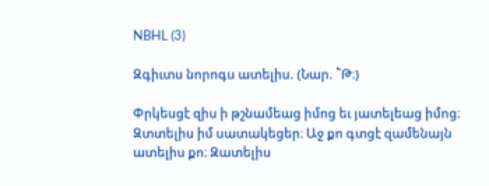NBHL (3)

Զգիւտս նորոգս ատելիս. (Նար. ՟Թ։)

Փրկեսցէ զիս ի թշնամեաց իմոց եւ յատելեաց իմոց։ Զտտելիս իմ սատակեցեր։ Աջ քո գտցէ զամենայն ատելիս քո։ Զատելիս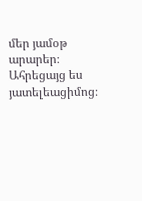մեր յամօթ արարեր։ Ահրեցայց ես յատելեացիմոց։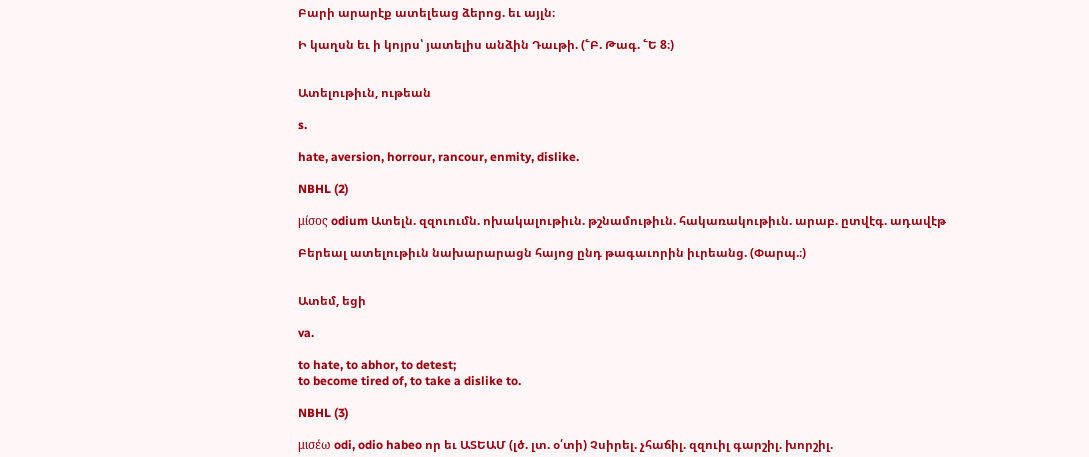Բարի արարէք ատելեաց ձերոց. եւ այլն։

Ի կաղսն եւ ի կոյրս՝ յատելիս անձին Դաւթի. (՟Բ. Թագ. ՟Ե 8։)


Ատելութիւն, ութեան

s.

hate, aversion, horrour, rancour, enmity, dislike.

NBHL (2)

μίσος odium Ատելն. զզուումն. ոխակալութիւն. թշնամութիւն. հակառակութիւն. արաբ. ըտվէգ. ադավէթ

Բերեալ ատելութիւն նախարարացն հայոց ընդ թագաւորին իւրեանց. (Փարպ.։)


Ատեմ, եցի

va.

to hate, to abhor, to detest;
to become tired of, to take a dislike to.

NBHL (3)

μισέω odi, odio habeo որ եւ ԱՏԵԱՄ (լծ. լտ. օ՛տի) Չսիրել. չհաճիլ. զզուիլ գարշիլ. խորշիլ.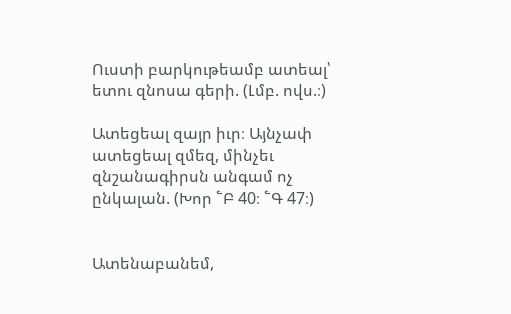Ուստի բարկութեամբ ատեալ՝ ետու զնոսա գերի. (Լմբ. ովս.։)

Ատեցեալ զայր իւր։ Այնչափ ատեցեալ զմեզ, մինչեւ զնշանագիրսն անգամ ոչ ընկալան. (Խոր ՟Բ 40։ ՟Գ 47։)


Ատենաբանեմ,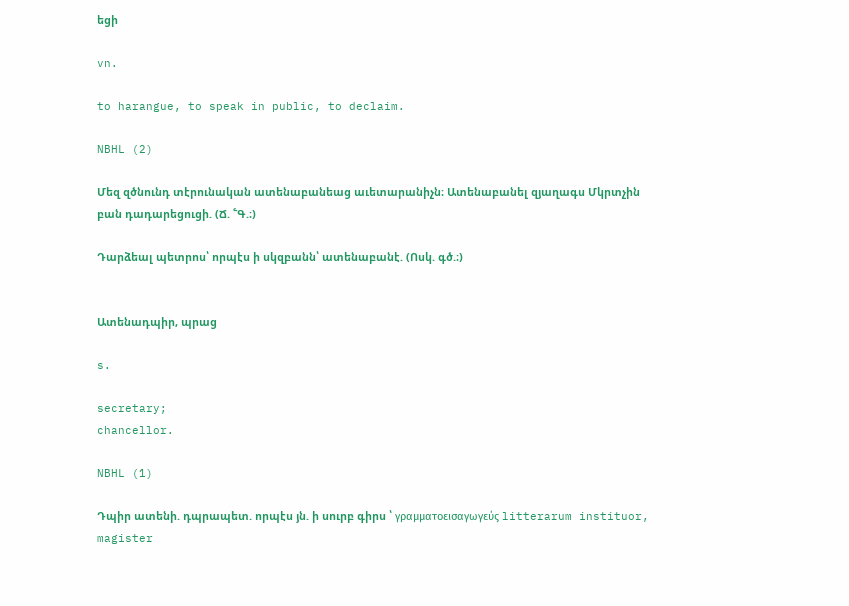եցի

vn.

to harangue, to speak in public, to declaim.

NBHL (2)

Մեզ զծնունդ տէրունական ատենաբանեաց աւետարանիչն։ Ատենաբանել զյաղագս Մկրտչին բան դադարեցուցի. (Ճ. ՟Գ.։)

Դարձեալ պետրոս՝ որպէս ի սկզբանն՝ ատենաբանէ. (Ոսկ. գծ.։)


Ատենադպիր, պրաց

s.

secretary;
chancellor.

NBHL (1)

Դպիր ատենի. դպրապետ. որպէս յն. ի սուրբ գիրս ՝ γραμματοεισαγωγεύς litterarum instituor, magister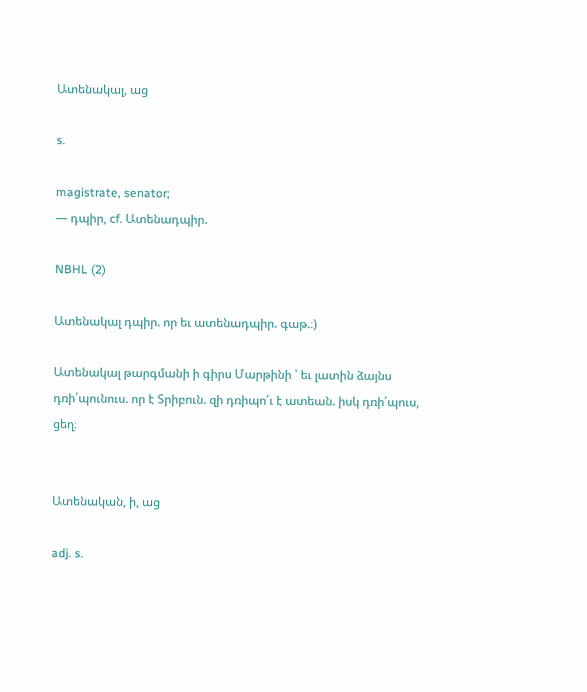Ատենակալ, աց

s.

magistrate, senator;
— դպիր, cf. Ատենադպիր.

NBHL (2)

Ատենակալ դպիր. որ եւ ատենադպիր. գաթ.։)

Ատենակալ թարգմանի ի գիրս Մարթինի ՝ եւ լատին ձայնս դռի՛պունուս. որ է Տրիբուն. զի դռիպո՛ւ է ատեան. իսկ դռի՛պուս, ցեղ։


Ատենական, ի, աց

adj. s.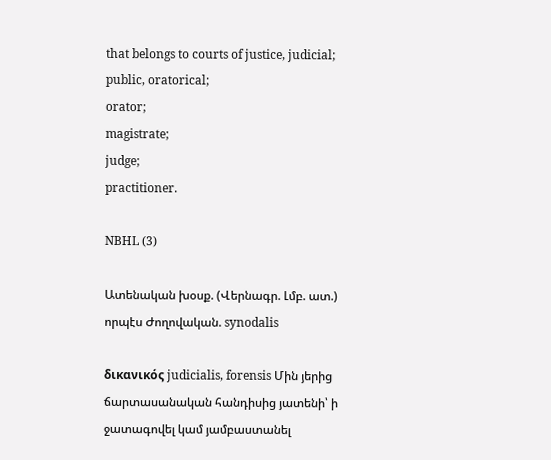that belongs to courts of justice, judicial;
public, oratorical;
orator;
magistrate;
judge;
practitioner.

NBHL (3)

Ատենական խօսք. (Վերնագր. Լմբ. ատ.) որպէս Ժողովական. synodalis

δικανικός judicialis, forensis Մին յերից ճարտասանական հանդիսից յատենի՝ ի ջատագովել կամ յամբաստանել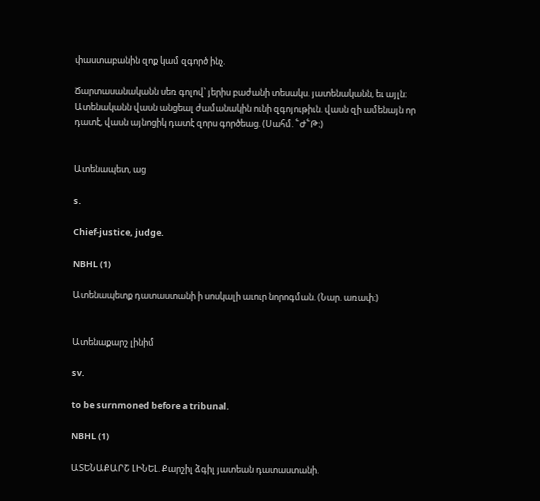փաստաբանին զոք կամ զգործ ինչ.

Ճարտասանականն սեռ գոլով՝ յերիս բաժանի տեսակս. յատենականն, եւ այլն։ Ատենականն վասն անցեալ ժամանակին ունի զգոյութիւն. վասն զի ամենայն որ դատէ, վասն այնոցիկ դատէ զորս գործեաց. (Սահմ. ՟Ժ՟Թ։)


Ատենապետ, աց

s.

Chief-justice, judge.

NBHL (1)

Ատենապետք դատաստանի ի սոսկալի աւուր նորոգման. (Նար. առափ։)


Ատենաքարշ լինիմ

sv.

to be surnmoned before a tribunal.

NBHL (1)

ԱՏԵՆԱՔԱՐՇ ԼԻՆԵԼ. Քարշիլ ձգիլ յատեան դատաստանի.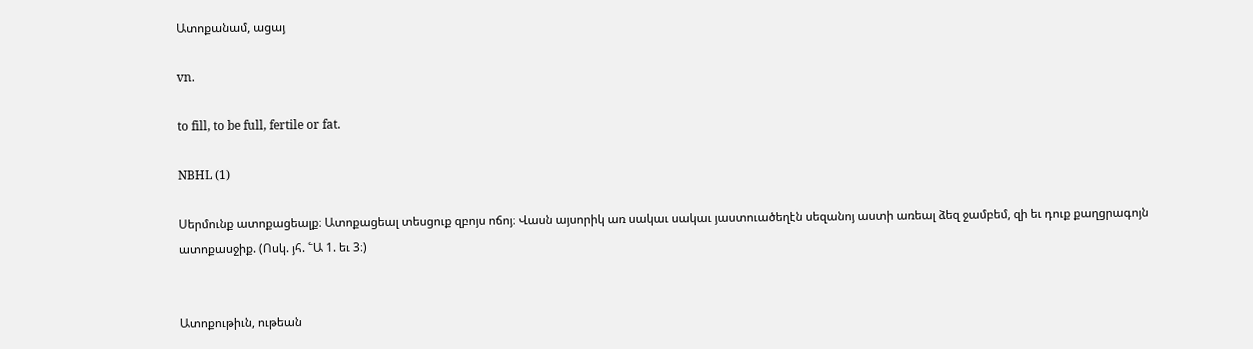Ատոքանամ, ացայ

vn.

to fill, to be full, fertile or fat.

NBHL (1)

Սերմունք ատոքացեալք։ Ատոքացեալ տեսցուք զբոյս ոճոյ։ Վասն այսորիկ առ սակաւ սակաւ յաստուածեղէն սեզանոյ աստի առեալ ձեզ ջամբեմ, զի եւ դուք քաղցրագոյն ատոքասջիք. (Ոսկ. յհ. ՟Ա 1. եւ 3։)


Ատոքութիւն, ութեան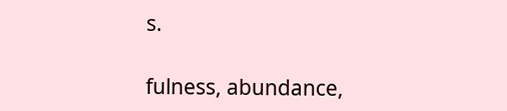s.

fulness, abundance,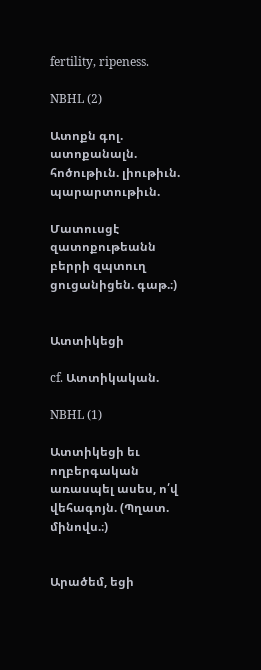fertility, ripeness.

NBHL (2)

Ատոքն գոլ. ատոքանալն. հոծութիւն. լիութիւն. պարարտութիւն.

Մատուսցէ զատոքութեանն բերրի զպտուղ ցուցանիցեն. գաթ.։)


Ատտիկեցի

cf. Ատտիկական.

NBHL (1)

Ատտիկեցի եւ ողբերգական առասպել ասես, ո՛վ վեհագոյն. (Պղատ. մինովս.։)


Արածեմ, եցի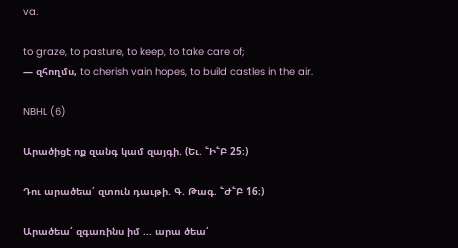va.

to graze, to pasture, to keep, to take care of;
— զհողմս, to cherish vain hopes, to build castles in the air.

NBHL (6)

Արածիցէ ոք զանգ կամ զայգի. (Եւ. ՟Ի՟Բ 25։)

Դու արածեա՛ զտուն դաւթի. Գ. Թագ. ՟Ժ՟Բ 16։)

Արածեա՛ զգառինս իմ ... արա ծեա՛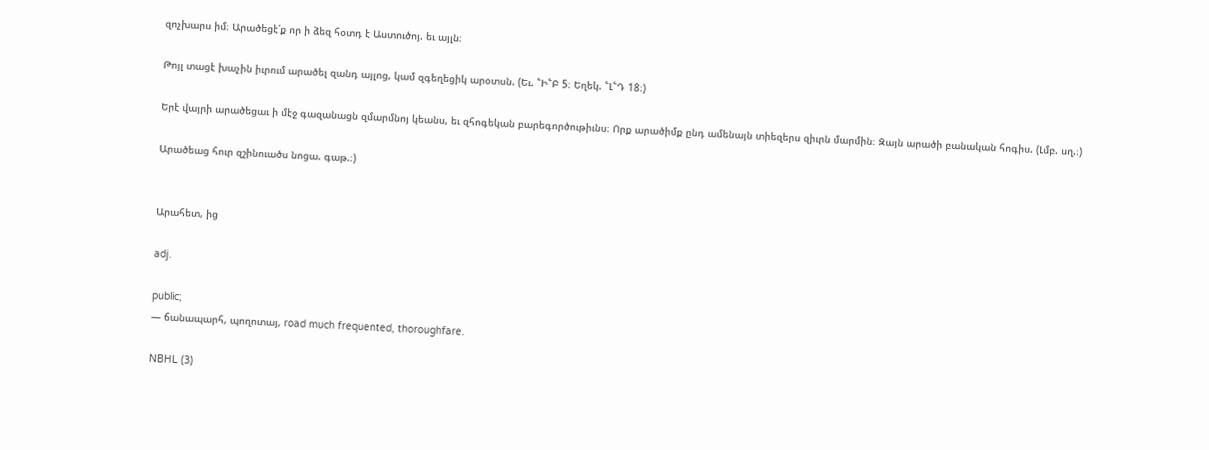զոչխարս իմ։ Արածեցէ՛ք որ ի ձեզ հօտդ է Աստուծոյ. եւ այլն։

Թոյլ տացէ խաչին իւրում արածել զանդ այլոց, կամ զգեղեցիկ արօտսն. (Եւ. ՟Ի՟Բ 5։ Եղեկ. ՟Լ՟Դ 18։)

Երէ վայրի արածեցաւ ի մէջ գազանացն զմարմնոյ կեանս, եւ զհոգեկան բարեգործութիւնս։ Որք արածիմք ընդ ամենայն տիեզերս զիւրն մարմին։ Զայն արածի բանական հոգիս. (Լմբ. սղ.։)

Արածեաց հուր զշինուածս նոցա. գաթ.։)


Արահետ, ից

adj.

public;
— ճանապարհ, պողոտայ, road much frequented, thoroughfare.

NBHL (3)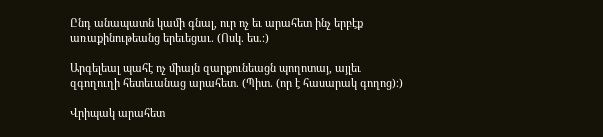Ընդ անապատն կամի գնալ, ուր ոչ եւ արահետ ինչ երբէք առաքինութեանց երեւեցաւ. (Ոսկ. ես.։)

Արգելեալ պահէ ոչ միայն զարքունեացն պողոտայ, այլեւ զգողուղի հետեւանաց արահետ. (Պիտ. (որ է հասարակ գողոց)։)

Վրիպակ արահետ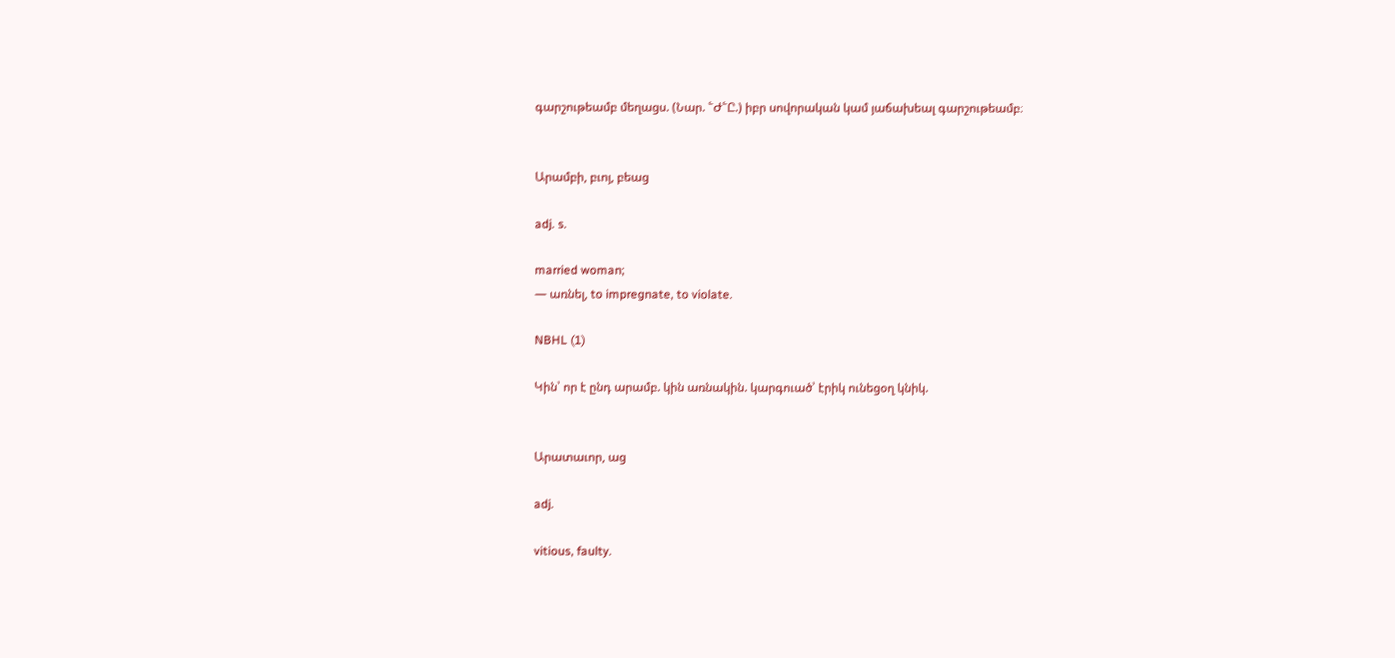գարշութեամբ մեղացս. (Նար. ՟Ժ՟Ը.) իբր սովորական կամ յաճախեալ գարշութեամբ։


Արամբի, բւոյ, բեաց

adj. s.

married woman;
— առնել, to impregnate, to violate.

NBHL (1)

Կին՝ որ է ընդ արամբ. կին առնակին. կարգուած՝ էրիկ ունեցօղ կնիկ.


Արատաւոր, աց

adj.

vitious, faulty.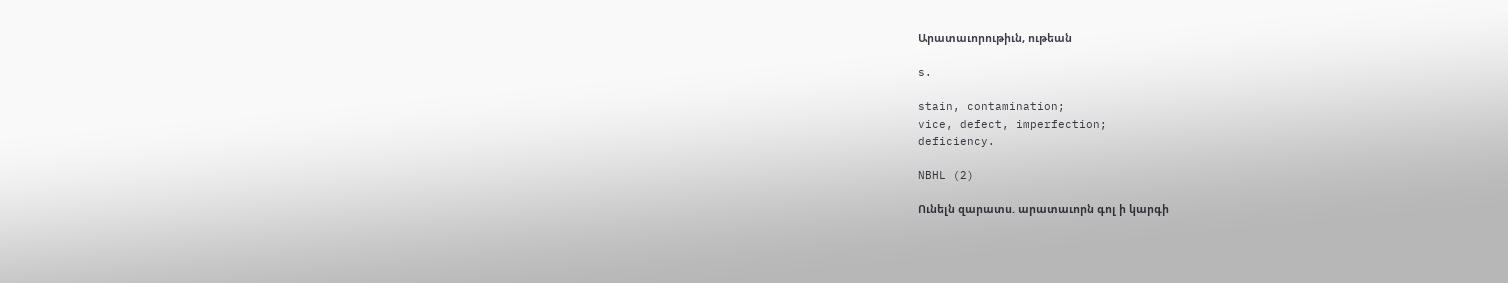Արատաւորութիւն, ութեան

s.

stain, contamination;
vice, defect, imperfection;
deficiency.

NBHL (2)

Ունելն զարատս. արատաւորն գոլ ի կարգի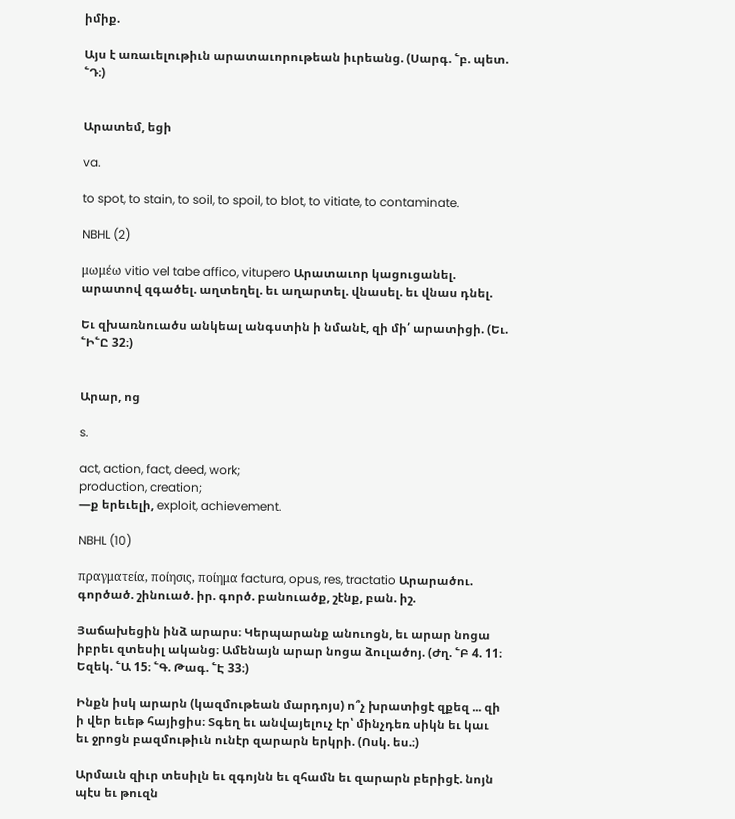իմիք.

Այս է առաւելութիւն արատաւորութեան իւրեանց. (Սարգ. ՟բ. պետ. ՟Դ։)


Արատեմ, եցի

va.

to spot, to stain, to soil, to spoil, to blot, to vitiate, to contaminate.

NBHL (2)

μωμέω vitio vel tabe affico, vitupero Արատաւոր կացուցանել. արատով զգածել. աղտեղել. եւ աղարտել. վնասել. եւ վնաս դնել.

Եւ զխառնուածս անկեալ անգստին ի նմանէ, զի մի՛ արատիցի. (Եւ. ՟Ի՟Ը 32։)


Արար, ոց

s.

act, action, fact, deed, work;
production, creation;
—ք երեւելի, exploit, achievement.

NBHL (10)

πραγματεία, ποίησις, ποίημα factura, opus, res, tractatio Արարածու. գործած. շինուած. իր. գործ. բանուածք, շէնք, բան. իշ.

Յաճախեցին ինձ արարս։ Կերպարանք անուոցն, եւ արար նոցա իբրեւ զտեսիլ ականց։ Ամենայն արար նոցա ձուլածոյ. (Ժղ. ՟Բ 4. 11։ Եզեկ. ՟Ա 15։ ՟Գ. Թագ. ՟Է 33։)

Ինքն իսկ արարն (կազմութեան մարդոյս) ո՞չ խրատիցէ զքեզ ... զի ի վեր եւեթ հայիցիս։ Տգեղ եւ անվայելուչ էր՝ մինչդեռ սիկն եւ կաւ եւ ջրոցն բազմութիւն ունէր զարարն երկրի. (Ոսկ. ես.։)

Արմաւն զիւր տեսիլն եւ զգոյնն եւ զհամն եւ զարարն բերիցէ. նոյն պէս եւ թուզն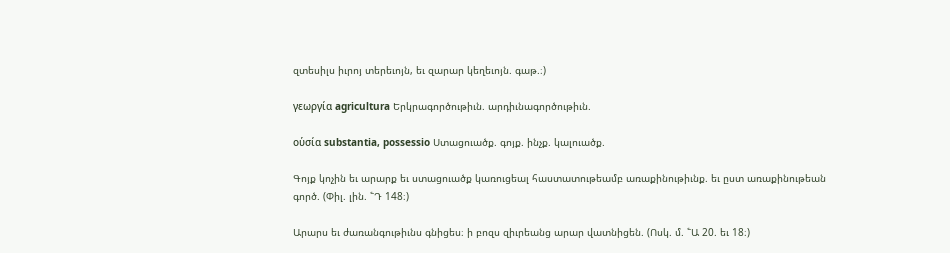զտեսիլս իւրոյ տերեւոյն, եւ զարար կեղեւոյն. գաթ.։)

γεωργία agricultura Երկրագործութիւն. արդիւնագործութիւն.

οὑσία substantia, possessio Ստացուածք. գոյք. ինչք. կալուածք.

Գոյք կոչին եւ արարք եւ ստացուածք կառուցեալ հաստատութեամբ առաքինութիւնք. եւ ըստ առաքինութեան գործ. (Փիլ. լին. ՟Դ 148։)

Արարս եւ ժառանգութիւնս գնիցես։ ի բոզս զիւրեանց արար վատնիցեն. (Ոսկ. մ. ՟Ա 20. եւ 18։)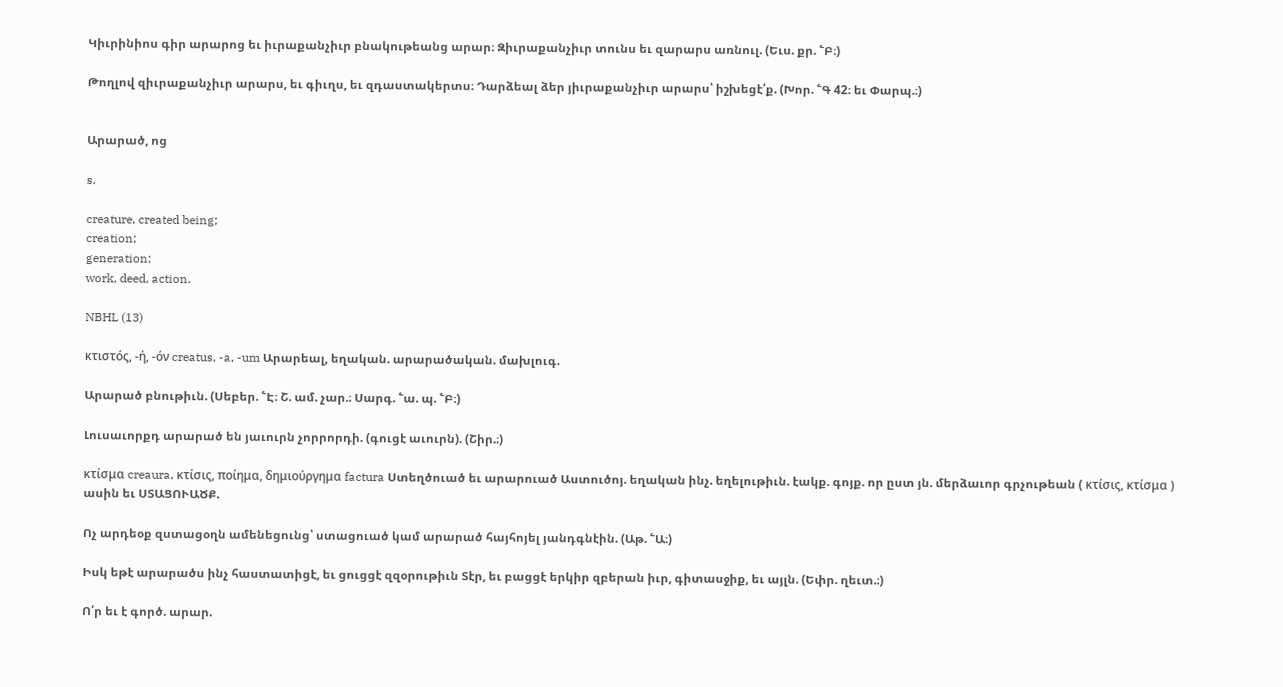Կիւրինիոս գիր արարոց եւ իւրաքանչիւր բնակութեանց արար։ Զիւրաքանչիւր տունս եւ զարարս առնուլ. (Եւս. քր. ՟Բ։)

Թողլով զիւրաքանչիւր արարս, եւ գիւղս, եւ զդաստակերտս։ Դարձեալ ձեր յիւրաքանչիւր արարս՝ իշխեցէ՛ք. (Խոր. ՟Գ 42։ եւ Փարպ.։)


Արարած, ոց

s.

creature, created being;
creation;
generation;
work, deed, action.

NBHL (13)

κτιστός, -ή, -όν creatus, -a, -um Արարեալ, եղական. արարածական. մախլուգ.

Արարած բնութիւն. (Սեբեր. ՟Է։ Շ. ամ. չար.։ Սարգ. ՟ա. պ. ՟Բ։)

Լուսաւորքդ արարած են յաւուրն չորրորդի. (գուցէ աւուրն). (Շիր.։)

κτίσμα creaura, κτίσις, ποίημα, δημιούργημα factura Ստեղծուած եւ արարուած Աստուծոյ. եղական ինչ. եղելութիւն. էակք. գոյք. որ ըստ յն. մերձաւոր գրչութեան ( κτίσις, κτίσμα ) ասին եւ ՍՏԱՑՈՒԱԾՔ.

Ոչ արդեօք զստացօղն ամենեցունց՝ ստացուած կամ արարած հայհոյել յանդգնէին. (Աթ. ՟Ա։)

Իսկ եթէ արարածս ինչ հաստատիցէ, եւ ցուցցէ զզօրութիւն Տէր, եւ բացցէ երկիր զբերան իւր, գիտասջիք, եւ այլն. (Եփր. ղեւտ.։)

Ո՛ր եւ է գործ. արար.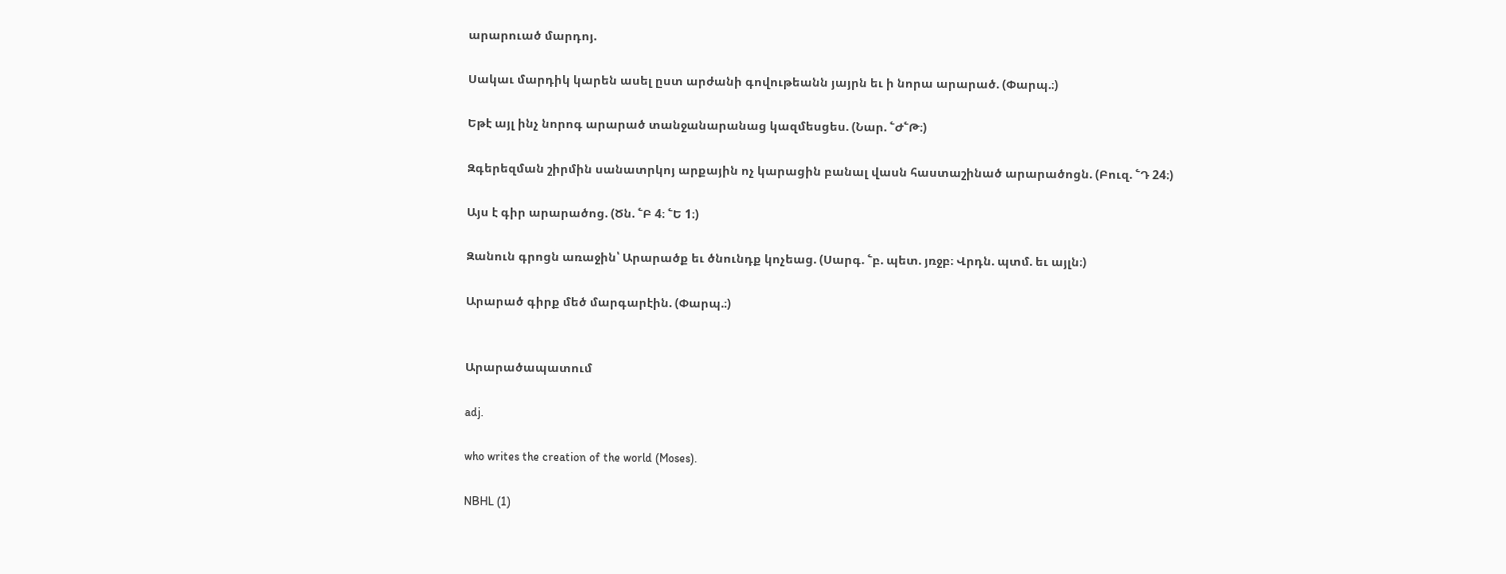արարուած մարդոյ.

Սակաւ մարդիկ կարեն ասել ըստ արժանի գովութեանն յայրն եւ ի նորա արարած. (Փարպ.։)

Եթէ այլ ինչ նորոգ արարած տանջանարանաց կազմեսցես. (Նար. ՟Ժ՟Թ։)

Զգերեզման շիրմին սանատրկոյ արքային ոչ կարացին բանալ վասն հաստաշինած արարածոցն. (Բուզ. ՟Դ 24։)

Այս է գիր արարածոց. (Ծն. ՟Բ 4։ ՟Ե 1։)

Զանուն գրոցն առաջին՝ Արարածք եւ ծնունդք կոչեաց. (Սարգ. ՟բ. պետ. յռջբ։ Վրդն. պտմ. եւ այլն։)

Արարած գիրք մեծ մարգարէին. (Փարպ.։)


Արարածապատում

adj.

who writes the creation of the world (Moses).

NBHL (1)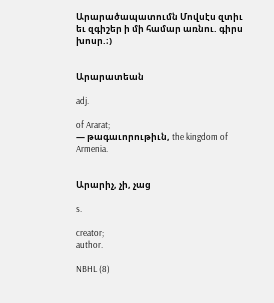Արարածապատումն Մովսէս զտիւ եւ զգիշեր ի մի համար առնու. գիրս խոսր.։)


Արարատեան

adj.

of Ararat;
— թագաւորութիւն, the kingdom of Armenia.


Արարիչ, չի, չաց

s.

creator;
author.

NBHL (8)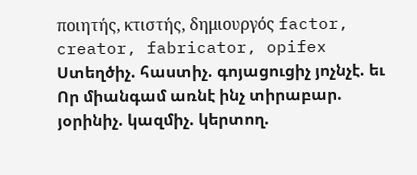ποιητής, κτιστής, δημιουργός factor, creator, fabricator, opifex Ստեղծիչ. հաստիչ. գոյացուցիչ յոչնչէ. եւ Որ միանգամ առնէ ինչ տիրաբար. յօրինիչ. կազմիչ. կերտող.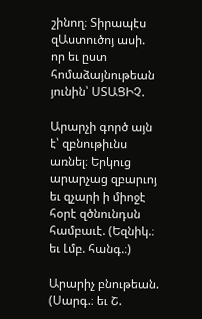շինող։ Տիրապէս զԱստուծոյ ասի. որ եւ ըստ հոմաձայնութեան յունին՝ ՍՏԱՑԻՉ.

Արարչի գործ այն է՝ զբնութիւնս առնել։ Երկուց արարչաց զբարւոյ եւ զչարի ի միոջէ հօրէ զծնունդսն համբաւէ. (Եզնիկ.։ եւ Լմբ. հանգ.։)

Արարիչ բնութեան. (Սարգ.։ եւ Շ.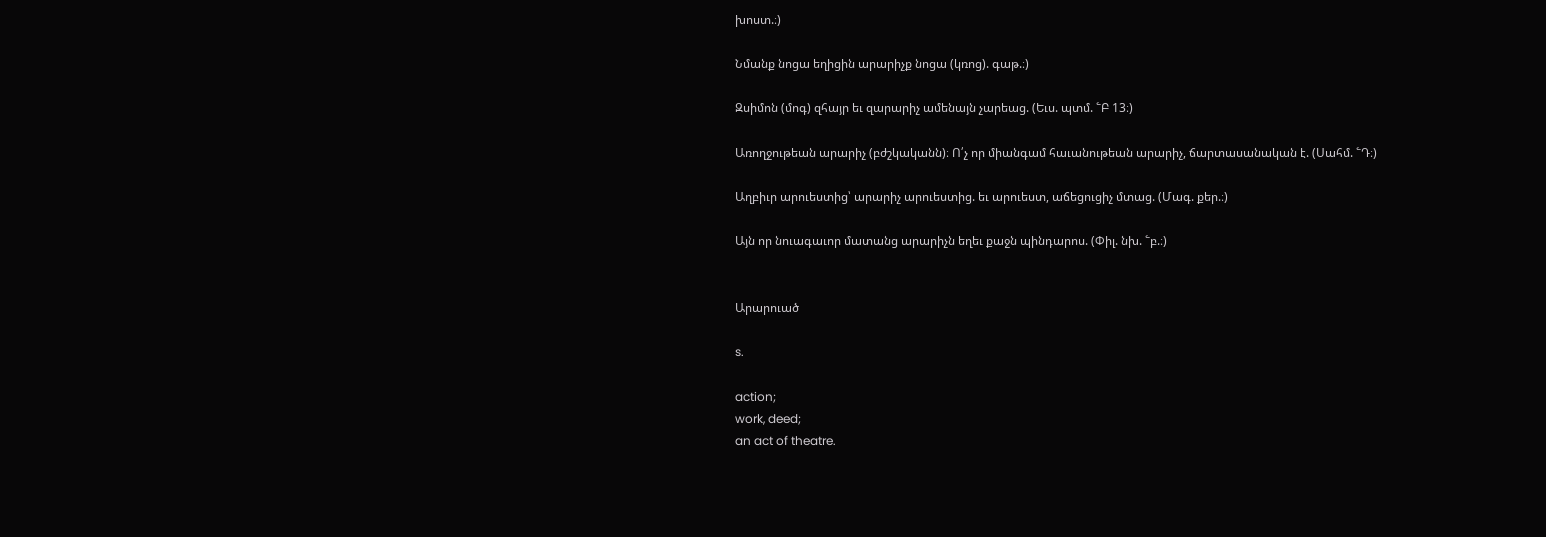խոստ.։)

Նմանք նոցա եղիցին արարիչք նոցա (կռոց). գաթ.։)

Զսիմոն (մոգ) զհայր եւ զարարիչ ամենայն չարեաց. (Եւս. պտմ. ՟Բ 13։)

Առողջութեան արարիչ (բժշկականն)։ Ո՛չ որ միանգամ հաւանութեան արարիչ, ճարտասանական է. (Սահմ. ՟Դ։)

Աղբիւր արուեստից՝ արարիչ արուեստից. եւ արուեստ, աճեցուցիչ մտաց. (Մագ. քեր.։)

Այն որ նուագաւոր մատանց արարիչն եղեւ քաջն պինդարոս. (Փիլ. նխ. ՟բ.։)


Արարուած

s.

action;
work, deed;
an act of theatre.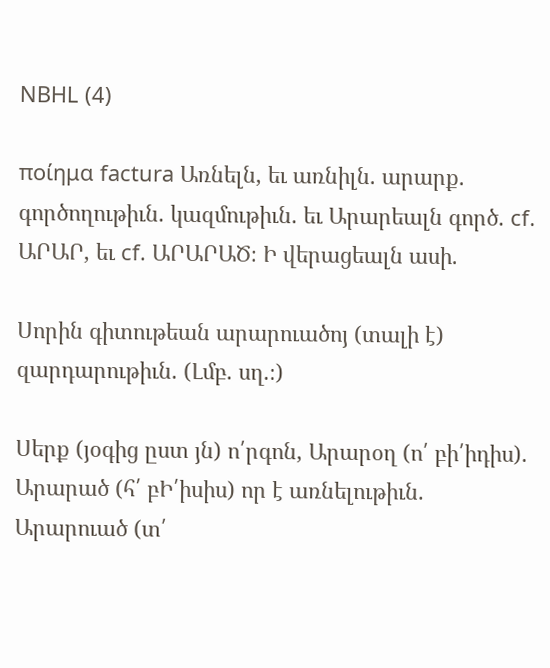NBHL (4)

ποίημα factura Առնելն, եւ առնիլն. արարք. գործողութիւն. կազմութիւն. եւ Արարեալն գործ. cf. ԱՐԱՐ, եւ cf. ԱՐԱՐԱԾ։ Ի վերացեալն ասի.

Սորին գիտութեան արարուածոյ (տալի է) զարդարութիւն. (Լմբ. սղ.։)

Սերք (յօգից ըստ յն) ո՛րգոն, Արարօղ (ո՛ բի՛իդիս). Արարած (հ՛ բԻ՛իսիս) որ է առնելութիւն. Արարուած (տ՛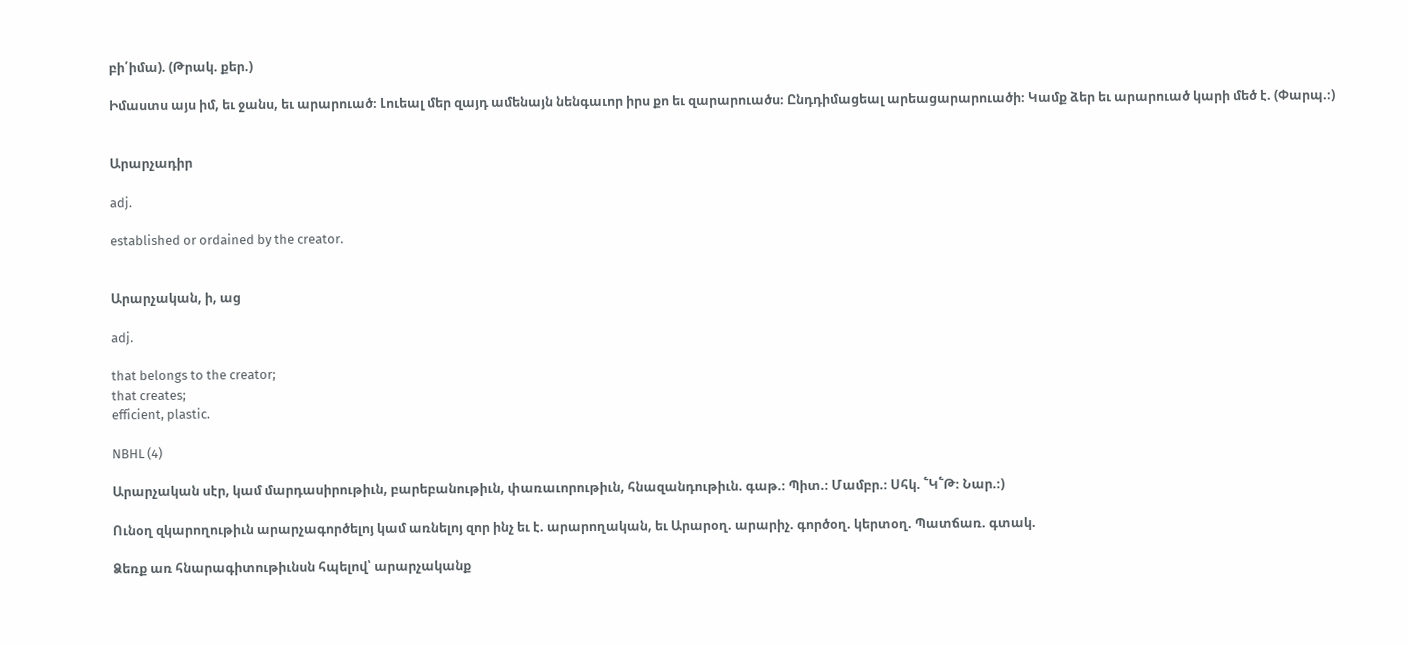բի՛իմա). (Թրակ. քեր.)

Իմաստս այս իմ, եւ ջանս, եւ արարուած։ Լուեալ մեր զայդ ամենայն նենգաւոր իրս քո եւ զարարուածս։ Ընդդիմացեալ արեացարարուածի։ Կամք ձեր եւ արարուած կարի մեծ է. (Փարպ.։)


Արարչադիր

adj.

established or ordained by the creator.


Արարչական, ի, աց

adj.

that belongs to the creator;
that creates;
efficient, plastic.

NBHL (4)

Արարչական սէր, կամ մարդասիրութիւն, բարեբանութիւն, փառաւորութիւն, հնազանդութիւն. գաթ.։ Պիտ.։ Մամբր.։ Սհկ. ՟Կ՟Թ։ Նար.։)

Ունօղ զկարողութիւն արարչագործելոյ կամ առնելոյ զոր ինչ եւ է. արարողական, եւ Արարօղ. արարիչ. գործօղ. կերտօղ. Պատճառ. գտակ.

Ձեռք առ հնարագիտութիւնսն հպելով՝ արարչականք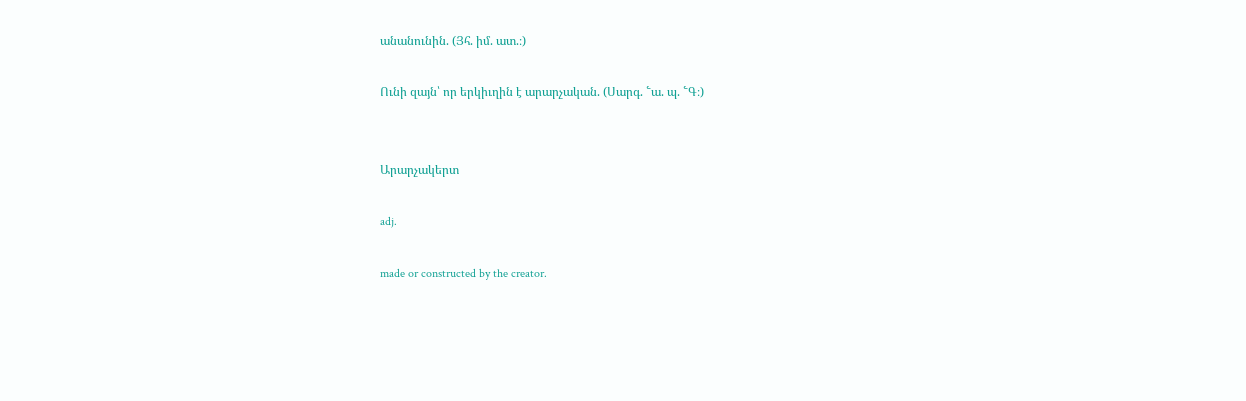անանունին. (Յհ. իմ. ատ.։)

Ունի զայն՝ որ երկիւղին է արարչական. (Սարգ. ՟ա. պ. ՟Գ։)


Արարչակերտ

adj.

made or constructed by the creator.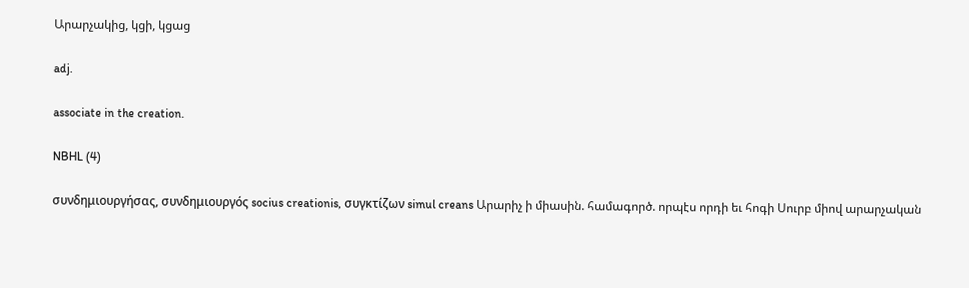Արարչակից, կցի, կցաց

adj.

associate in the creation.

NBHL (4)

συνδημιουργήσας, συνδημιουργός socius creationis, συγκτίζων simul creans Արարիչ ի միասին. համագործ. որպէս որդի եւ հոգի Սուրբ միով արարչական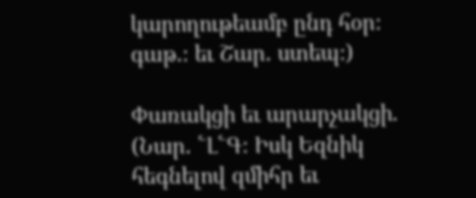կարողութեամբ ընդ հօր։ գաթ.։ եւ Շար. ստեպ։)

Փառակցի եւ արարչակցի. (Նար. ՟Լ՟Գ։ Իսկ Եզնիկ հեգնելով զմիհր եւ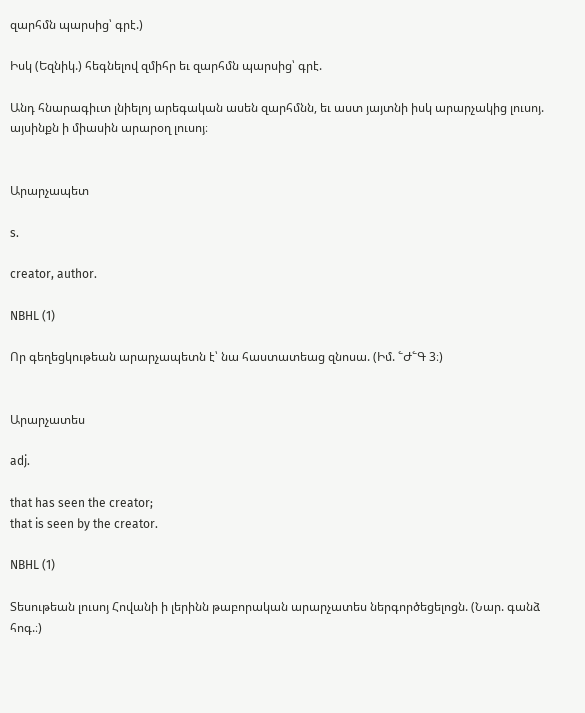զարհմն պարսից՝ գրէ.)

Իսկ (Եզնիկ.) հեգնելով զմիհր եւ զարհմն պարսից՝ գրէ.

Անդ հնարագիւտ լնիելոյ արեգական ասեն զարհմնն, եւ աստ յայտնի իսկ արարչակից լուսոյ. այսինքն ի միասին արարօղ լուսոյ։


Արարչապետ

s.

creator, author.

NBHL (1)

Որ գեղեցկութեան արարչապետն է՝ նա հաստատեաց զնոսա. (Իմ. ՟Ժ՟Գ 3։)


Արարչատես

adj.

that has seen the creator;
that is seen by the creator.

NBHL (1)

Տեսութեան լուսոյ Հովանի ի լերինն թաբորական արարչատես ներգործեցելոցն. (Նար. գանձ հոգ.։)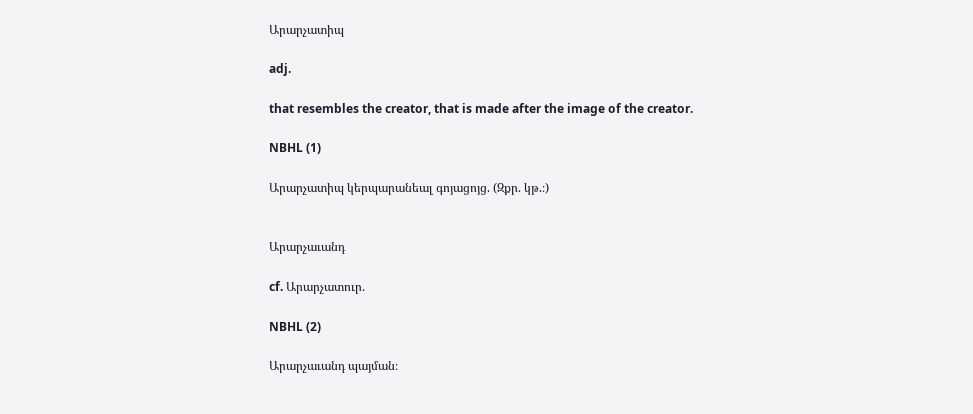Արարչատիպ

adj.

that resembles the creator, that is made after the image of the creator.

NBHL (1)

Արարչատիպ կերպարանեալ գոյացոյց. (Զքր. կթ.։)


Արարչաւանդ

cf. Արարչատուր.

NBHL (2)

Արարչաւանդ պայման։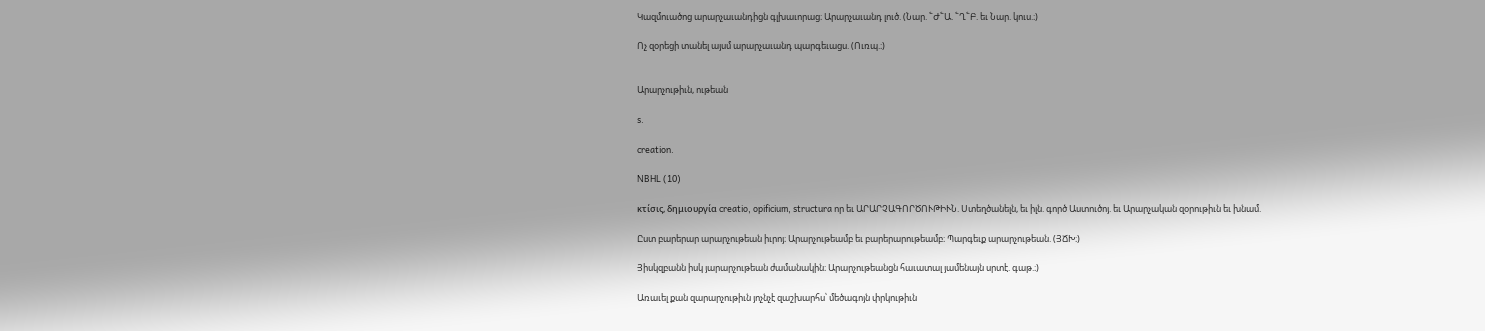Կազմուածոց արարչաւանդիցն գլխաւորաց։ Արարչաւանդ լուծ. (Նար. ՟Ժ՟Ա. ՟Ղ՟Բ. եւ Նար. կուս.։)

Ոչ զօրեցի տանել այսմ արարչաւանդ պարգեւացս. (Ուռպ.։)


Արարչութիւն, ութեան

s.

creation.

NBHL (10)

κτίσις, δημιουργία creatio, opificium, structura որ եւ ԱՐԱՐՉԱԳՈՐԾՈՒԹԻՒՆ. Ստեղծանելն, եւ իլն. գործ Աստուծոյ. եւ Արարչական զօրութիւն եւ խնամ.

Ըստ բարերար արարչութեան իւրոյ։ Արարչութեամբ եւ բարերարութեամբ։ Պարգեւք արարչութեան. (ՅՃԽ։)

Յիսկզբանն իսկ յարարչութեան ժամանակին։ Արարչութեանցն հաւատալ յամենայն սրտէ. գաթ.։)

Առաւել քան զարարչութիւն յոչնչէ զաշխարհս՝ մեծագոյն փրկութիւն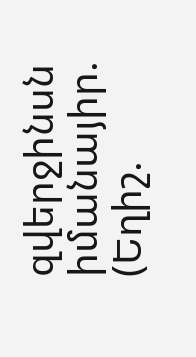զվերջինսն իմանայիր. (Եղիշ.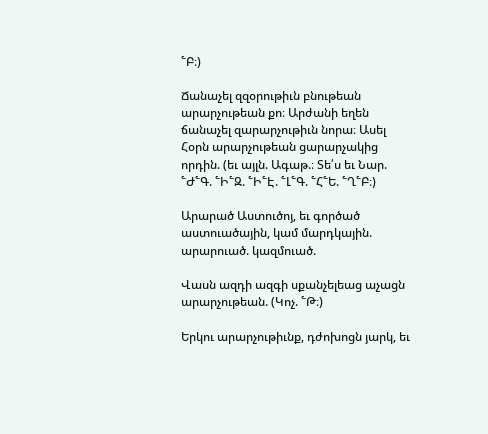՟Բ։)

Ճանաչել զզօրութիւն բնութեան արարչութեան քո։ Արժանի եղեն ճանաչել զարարչութիւն նորա։ Ասել Հօրն արարչութեան ցարարչակից որդին. (եւ այլն. Ագաթ.։ Տե՛ս եւ Նար. ՟Ժ՟Գ. ՟Ի՟Զ. ՟Ի՟Է. ՟Լ՟Գ. ՟Հ՟Ե. ՟Ղ՟Բ։)

Արարած Աստուծոյ, եւ գործած աստուածային, կամ մարդկային. արարուած. կազմուած.

Վասն ազդի ազգի սքանչելեաց աչացն արարչութեան. (Կոչ. ՟Թ։)

Երկու արարչութիւնք, դժոխոցն յարկ, եւ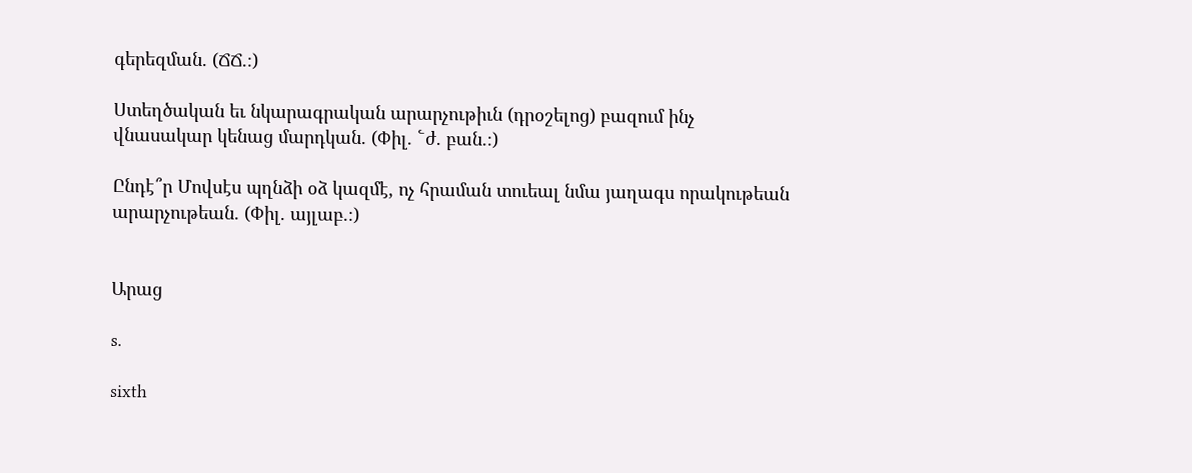գերեզման. (ՃՃ.։)

Ստեղծական եւ նկարագրական արարչութիւն (դրօշելոց) բազում ինչ վնասակար կենաց մարդկան. (Փիլ. ՟ժ. բան.։)

Ընդէ՞ր Մովսէս պղնձի օձ կազմէ, ոչ հրաման տուեալ նմա յաղագս որակութեան արարչութեան. (Փիլ. այլաբ.։)


Արաց

s.

sixth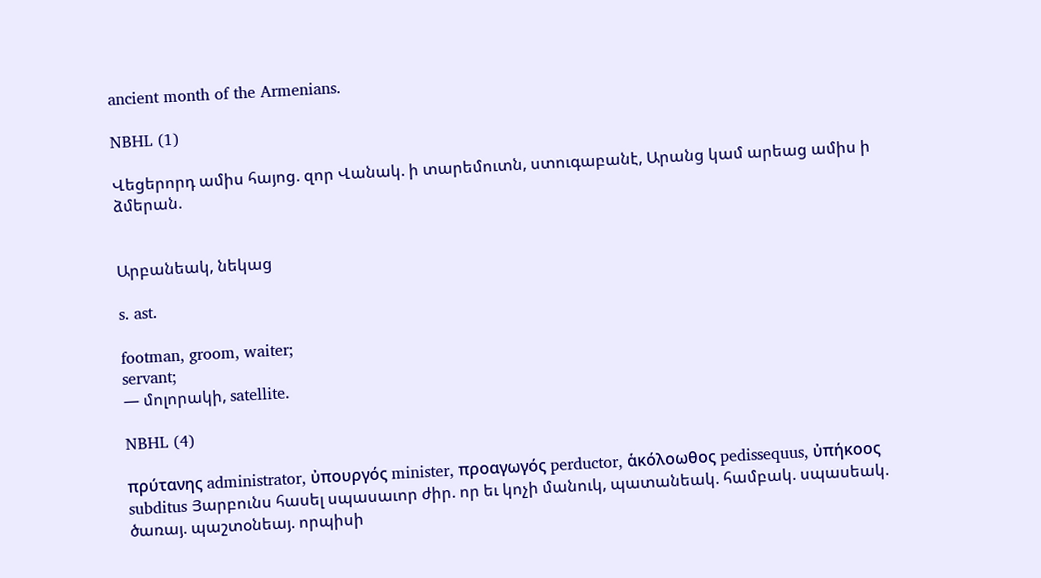ancient month of the Armenians.

NBHL (1)

Վեցերորդ ամիս հայոց. զոր Վանակ. ի տարեմուտն, ստուգաբանէ, Արանց կամ արեաց ամիս ի ձմերան.


Արբանեակ, նեկաց

s. ast.

footman, groom, waiter;
servant;
— մոլորակի, satellite.

NBHL (4)

πρύτανης administrator, ὐπουργός minister, προαγωγός perductor, ἁκόλοωθος pedissequus, ὐπήκοος subditus Յարբունս հասել սպասաւոր ժիր. որ եւ կոչի մանուկ, պատանեակ. համբակ. սպասեակ. ծառայ. պաշտօնեայ. որպիսի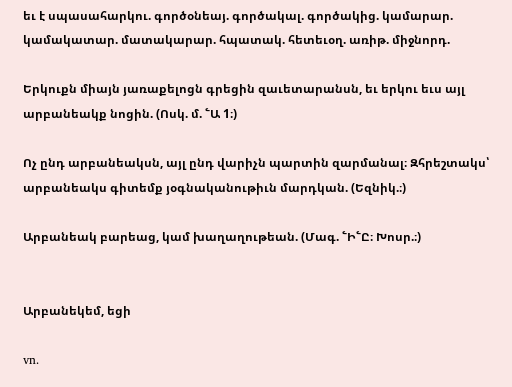եւ է սպասահարկու. գործօնեայ. գործակալ. գործակից. կամարար. կամակատար. մատակարար. հպատակ. հետեւօղ. առիթ. միջնորդ.

Երկուքն միայն յառաքելոցն գրեցին զաւետարանսն, եւ երկու եւս այլ արբանեակք նոցին. (Ոսկ. մ. ՟Ա 1։)

Ոչ ընդ արբանեակսն, այլ ընդ վարիչն պարտին զարմանալ։ Զհրեշտակս՝ արբանեակս գիտեմք յօգնականութիւն մարդկան. (Եզնիկ.։)

Արբանեակ բարեաց, կամ խաղաղութեան. (Մագ. ՟Ի՟Ը։ Խոսր.։)


Արբանեկեմ, եցի

vn.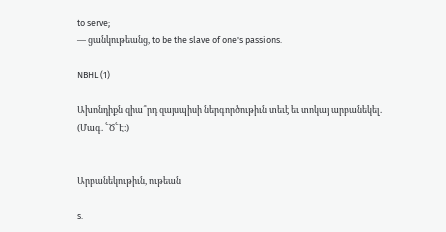to serve;
— ցանկութեանց, to be the slave of one's passions.

NBHL (1)

Ախոնդիքն զիա՞րդ զայսպիսի ներգործութիւն տեւէ եւ տոկայ արբանեկել. (Մագ. ՟Ծ՟Է։)


Արբանեկութիւն, ութեան

s.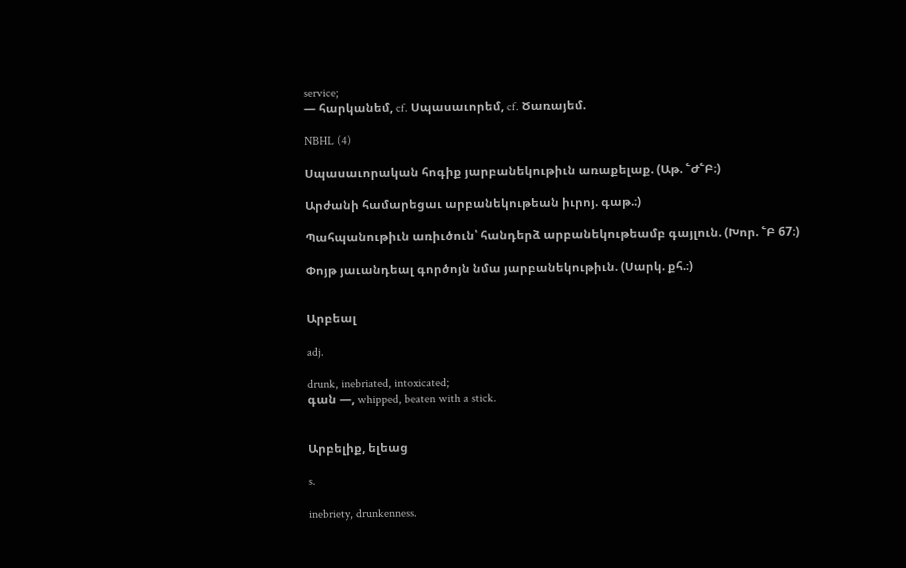service;
— հարկանեմ, cf. Սպասաւորեմ, cf. Ծառայեմ.

NBHL (4)

Սպասաւորական հոգիք յարբանեկութիւն առաքելաք. (Աթ. ՟Ժ՟Բ։)

Արժանի համարեցաւ արբանեկութեան իւրոյ. գաթ.։)

Պահպանութիւն առիւծուն՝ հանդերձ արբանեկութեամբ գայլուն. (Խոր. ՟Բ 67։)

Փոյթ յաւանդեալ գործոյն նմա յարբանեկութիւն. (Սարկ. քհ.։)


Արբեալ

adj.

drunk, inebriated, intoxicated;
գան —, whipped, beaten with a stick.


Արբելիք, ելեաց

s.

inebriety, drunkenness.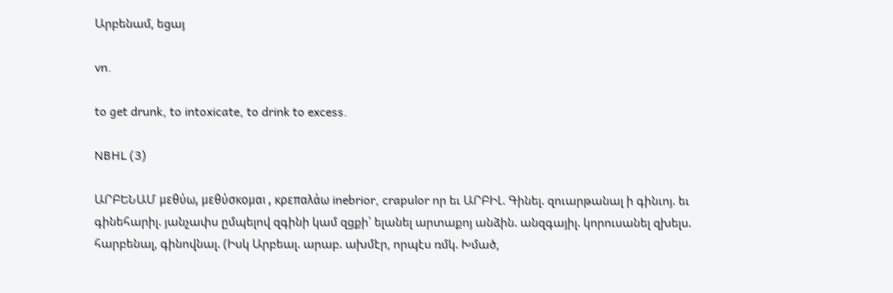Արբենամ, եցայ

vn.

to get drunk, to intoxicate, to drink to excess.

NBHL (3)

ԱՐԲԵՆԱՄ μεθύω, μεθύσκομαι , κρεπαλάω inebrior, crapulor որ եւ ԱՐԲԻԼ. Գինել. զուարթանալ ի գինւոյ. եւ գինեհարիլ. յանչափս ըմպելով զգինի կամ զցքի՝ ելանել արտաքոյ անձին. անզգայիլ. կորուսանել զխելս. հարբենալ, գինովնալ. (Իսկ Արբեալ. արաբ. ախմէր, որպէս ռմկ. Խմած,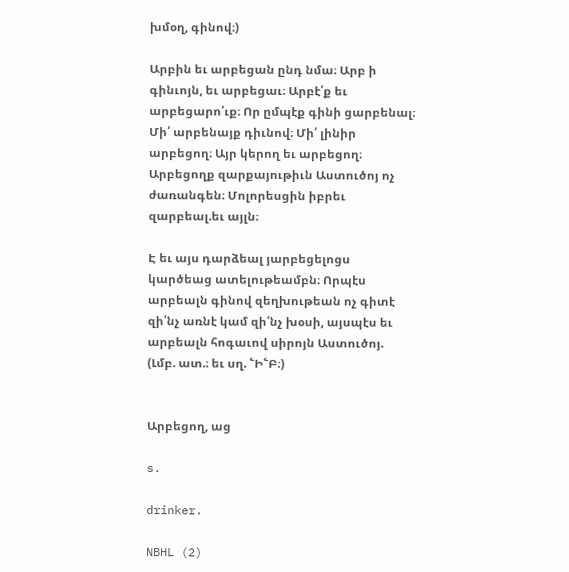խմօղ, գինով։)

Արբին եւ արբեցան ընդ նմա։ Արբ ի գինւոյն, եւ արբեցաւ։ Արբէ՛ք եւ արբեցարո՛ւք։ Որ ըմպէք գինի ցարբենալ։ Մի՛ արբենայք դիւնով։ Մի՛ լինիր արբեցող։ Այր կերող եւ արբեցող։ Արբեցողք զարքայութիւն Աստուծոյ ոչ ժառանգեն։ Մոլորեսցին իբրեւ զարբեալ.եւ այլն։

Է եւ այս դարձեալ յարբեցելոցս կարծեաց ատելութեամբն։ Որպէս արբեալն գինով զեղխութեան ոչ գիտէ զի՛նչ առնէ կամ զի՛նչ խօսի, այսպէս եւ արբեալն հոգաւով սիրոյն Աստուծոյ. (Լմբ. ատ.։ եւ սղ. ՟Ի՟Բ։)


Արբեցող, աց

s.

drinker.

NBHL (2)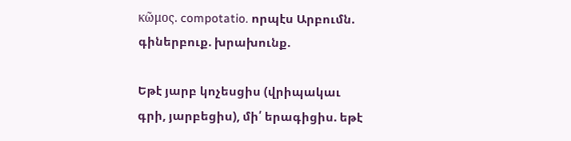κῶμος. compotatio. որպէս Արբումն. գիներբուք. խրախունք.

Եթէ յարբ կոչեսցիս (վրիպակաւ գրի, յարբեցիս), մի՛ երագիցիս. եթէ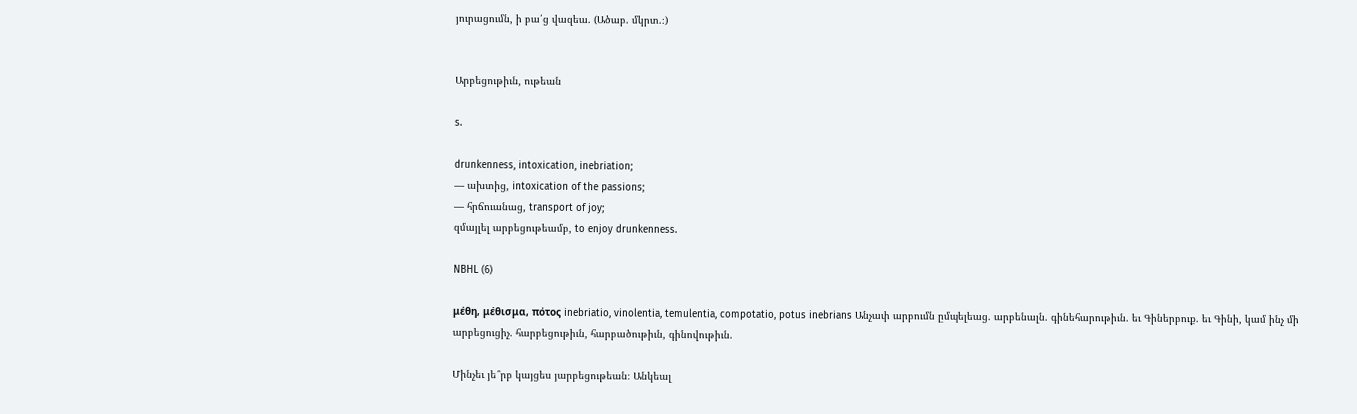յուրացումն, ի բա՛ց վազեա. (Ածաբ. մկրտ.։)


Արբեցութիւն, ութեան

s.

drunkenness, intoxication, inebriation;
— ախտից, intoxication of the passions;
— հրճուանաց, transport of joy;
զմայլել արբեցութեամբ, to enjoy drunkenness.

NBHL (6)

μέθη, μέθισμα, πότος inebriatio, vinolentia, temulentia, compotatio, potus inebrians Անչափ արբումն ըմպելեաց. արբենալն. գինեհարութիւն. եւ Գիներբուք. եւ Գինի, կամ ինչ մի արբեցուցիչ. հարբեցութիւն, հարբածութիւն, գինովութիւն.

Մինչեւ յե՞րբ կայցես յարբեցութեան։ Անկեալ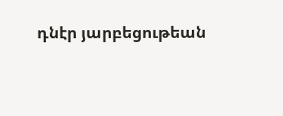դնէր յարբեցութեան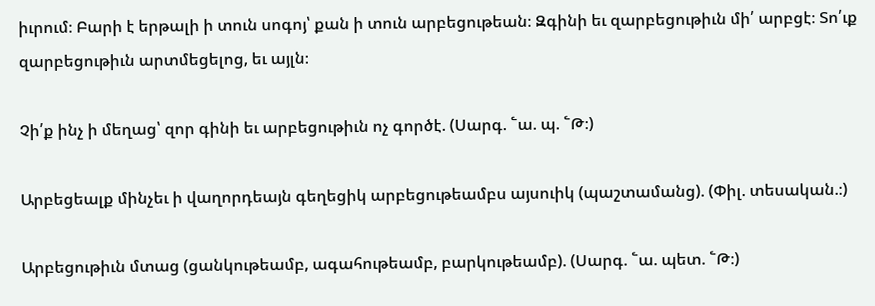իւրում։ Բարի է երթալի ի տուն սոգոյ՝ քան ի տուն արբեցութեան։ Զգինի եւ զարբեցութիւն մի՛ արբցէ։ Տո՛ւք զարբեցութիւն արտմեցելոց, եւ այլն։

Չի՛ք ինչ ի մեղաց՝ զոր գինի եւ արբեցութիւն ոչ գործէ. (Սարգ. ՟ա. պ. ՟Թ։)

Արբեցեալք մինչեւ ի վաղորդեայն գեղեցիկ արբեցութեամբս այսուիկ (պաշտամանց). (Փիլ. տեսական.։)

Արբեցութիւն մտաց (ցանկութեամբ, ագահութեամբ, բարկութեամբ). (Սարգ. ՟ա. պետ. ՟Թ։)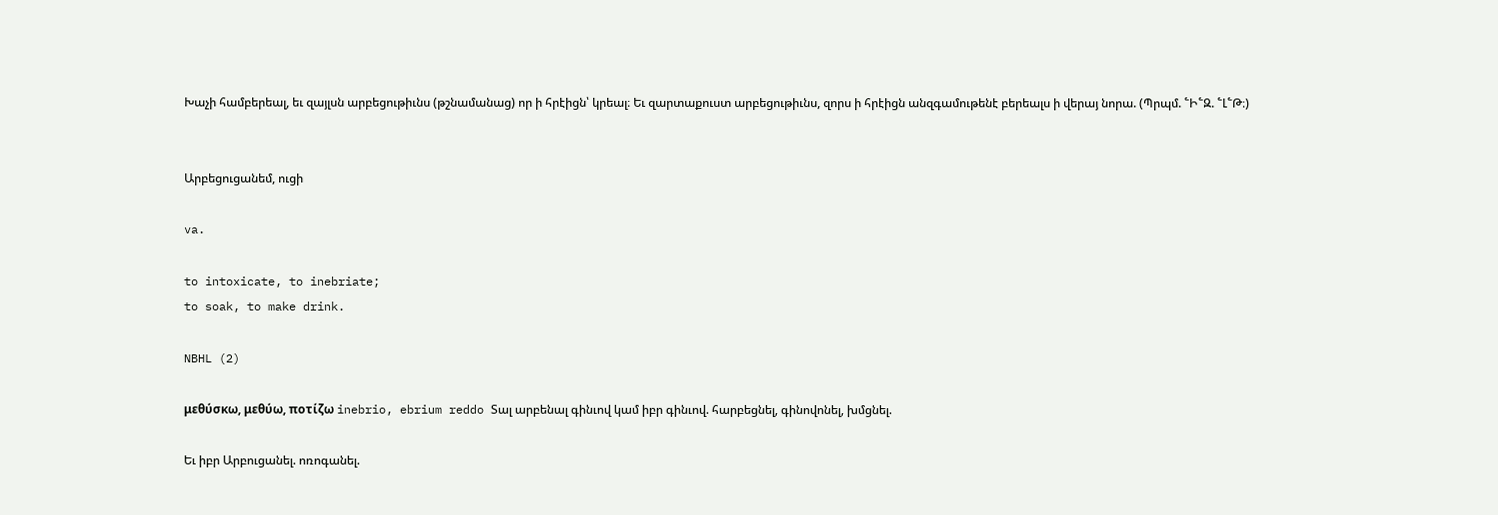Խաչի համբերեալ, եւ զայլսն արբեցութիւնս (թշնամանաց) որ ի հրէիցն՝ կրեալ։ Եւ զարտաքուստ արբեցութիւնս, զորս ի հրէիցն անզգամութենէ բերեալս ի վերայ նորա. (Պրպմ. ՟Ի՟Զ. ՟Լ՟Թ։)


Արբեցուցանեմ, ուցի

va.

to intoxicate, to inebriate;
to soak, to make drink.

NBHL (2)

μεθύσκω, μεθύω, ποτίζω inebrio, ebrium reddo Տալ արբենալ գինւով կամ իբր գինւով. հարբեցնել, գինովոնել, խմցնել.

Եւ իբր Արբուցանել. ոռոգանել.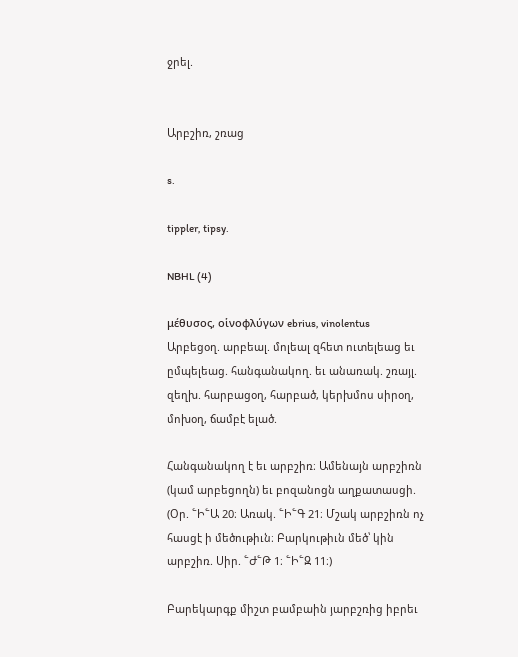ջրել.


Արբշիռ, շռաց

s.

tippler, tipsy.

NBHL (4)

μέθυσος, οἱνοφλύγων ebrius, vinolentus Արբեցօղ. արբեալ. մոլեալ զհետ ուտելեաց եւ ըմպելեաց. հանգանակող. եւ անառակ. շռայլ. զեղխ. հարբացօղ, հարբած, կերխմոս սիրօղ, մոխօղ, ճամբէ ելած.

Հանգանակող է եւ արբշիռ։ Ամենայն արբշիռն (կամ արբեցողն) եւ բոզանոցն աղքատասցի. (Օր. ՟Ի՟Ա 20։ Առակ. ՟Ի՟Գ 21։ Մշակ արբշիռն ոչ հասցէ ի մեծութիւն։ Բարկութիւն մեծ՝ կին արբշիռ. Սիր. ՟Ժ՟Թ 1։ ՟Ի՟Զ 11։)

Բարեկարգք միշտ բամբաին յարբշռից իբրեւ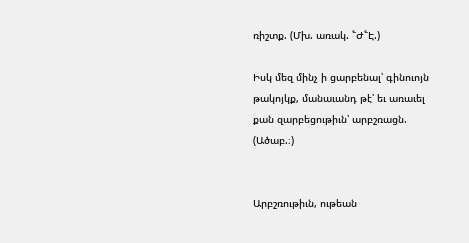ռիշտք. (Մխ. առակ. ՟Ժ՟Է.)

Իսկ մեզ մինչ ի ցարբենալ՝ գինուոյն թակոյկք, մանաւանդ թէ՝ եւ առաւել քան զարբեցութիւն՝ արբշռացն. (Ածաբ.։)


Արբշռութիւն, ութեան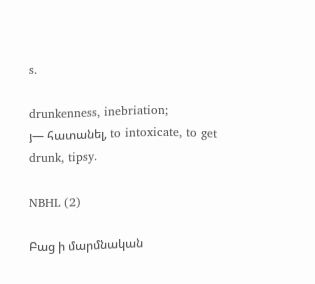s.

drunkenness, inebriation;
յ— հատանել, to intoxicate, to get drunk, tipsy.

NBHL (2)

Բաց ի մարմնական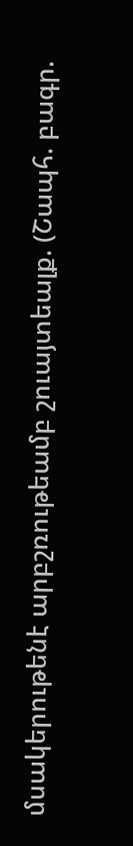մսակերութենէ արբշռութեամբ շուայտեալք. (Շապհ. բագր.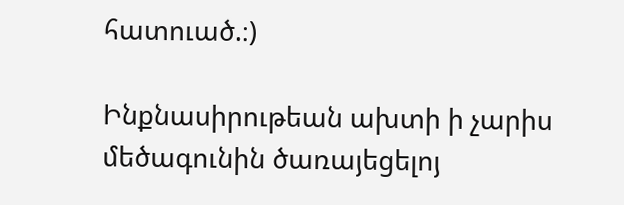հատուած.։)

Ինքնասիրութեան ախտի ի չարիս մեծագունին ծառայեցելոյ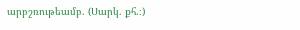արբշռութեամբ. (Սարկ. քհ.։)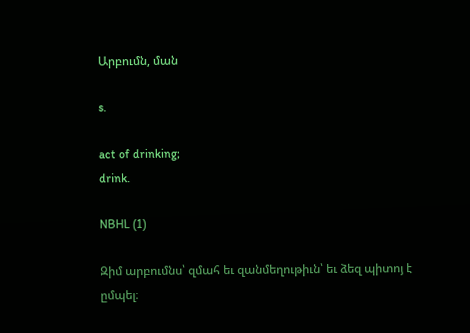Արբումն, ման

s.

act of drinking;
drink.

NBHL (1)

Զիմ արբումնս՝ զմահ եւ զանմեղութիւն՝ եւ ձեզ պիտոյ է ըմպել։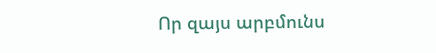Որ զայս արբմունս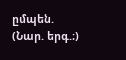ըմպեն. (Նար. երգ.։)